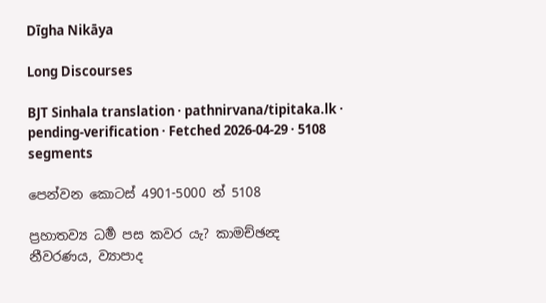Dīgha Nikāya

Long Discourses

BJT Sinhala translation · pathnirvana/tipitaka.lk · pending-verification · Fetched 2026-04-29 · 5108 segments

පෙන්වන කොටස් 4901-5000 න් 5108

ප්‍රහාතව්‍ය ධර්‍ම පස කවර යැ? කාමච්ඡන්‍ද නීවරණය, ව්‍යාපාද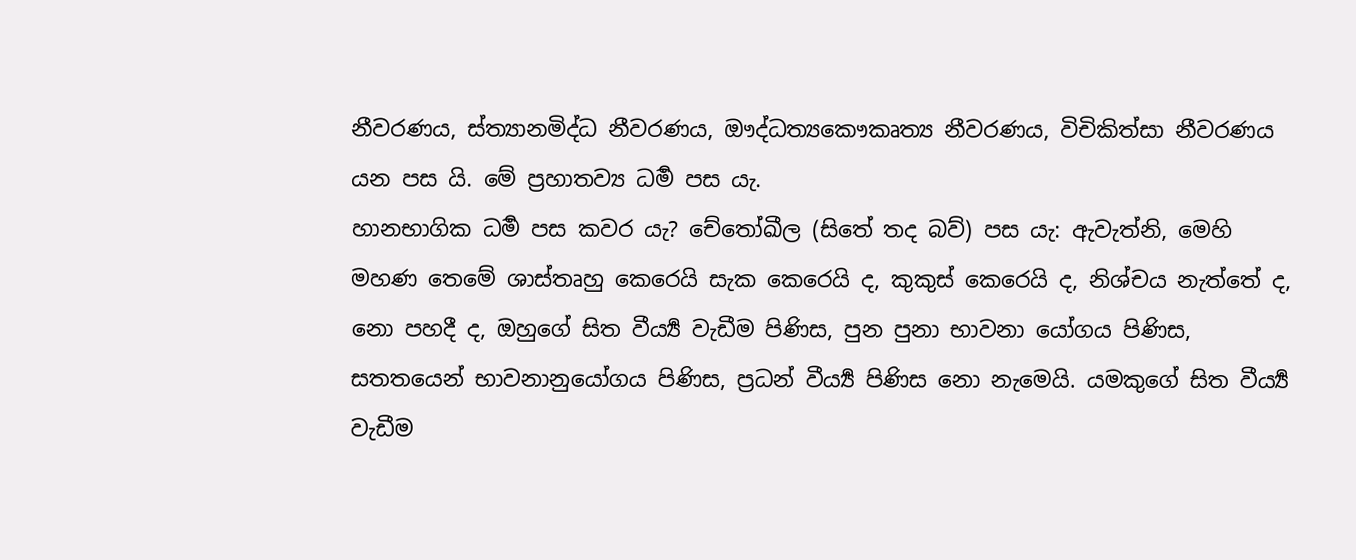නීවරණය, ස්ත්‍යානමිද්ධ නීවරණය, ඖද්ධත්‍යකෞකෘත්‍ය නීවරණය, විචිකිත්සා නීවරණය යන පස යි. මේ ප්‍රහාතව්‍ය ධර්‍ම පස යැ.
හානභාගික ධර්‍ම පස කවර යැ? චේතෝඛීල (සිතේ තද බව්) පස යැ: ඇවැත්නි, මෙහි මහණ තෙමේ ශාස්තෘහු කෙරෙයි සැක කෙරෙයි ද, කුකුස් කෙරෙයි ද, නිශ්චය නැත්තේ ද, නො පහදී ද, ඔහුගේ සිත වීර්‍ය්‍ය වැඩීම පිණිස, පුන පුනා භාවනා යෝගය පිණිස, සතතයෙන් භාවනානුයෝගය පිණිස, ප්‍රධන් වීර්‍ය්‍ය පිණිස නො නැමෙයි. යමකුගේ සිත වීර්‍ය්‍ය වැඩීම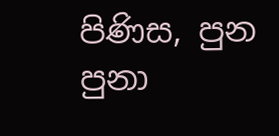පිණිස, පුන පුනා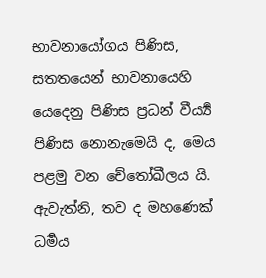භාවනායෝගය පිණිස, සතතයෙන් භාවනායෙහි යෙදෙනු පිණිස ප්‍රධන් වීර්‍ය්‍ය පිණිස නොනැමෙයි ද, මෙය පළමු වන චේතෝඛීලය යි. ඇවැත්නි, තව ද මහණෙක් ධර්‍මය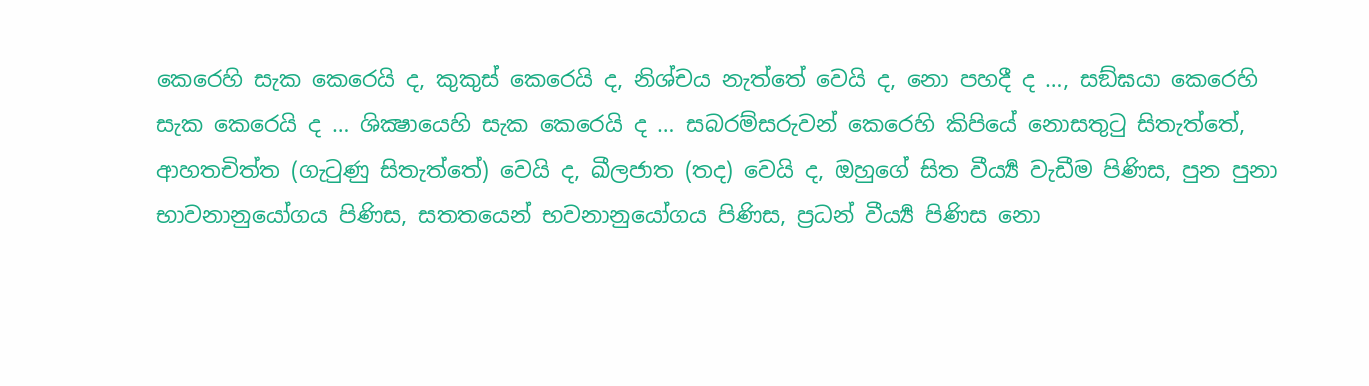කෙරෙහි සැක කෙරෙයි ද, කුකුස් කෙරෙයි ද, නිශ්චය නැත්තේ වෙයි ද, නො පහදී ද …, සඞ්ඝයා කෙරෙහි සැක කෙරෙයි ද … ශික්‍ෂායෙහි සැක කෙරෙයි ද … සබරම්සරුවන් කෙරෙහි කිපියේ නොසතුටු සිතැත්තේ, ආහතචිත්ත (ගැටුණු සිතැත්තේ) වෙයි ද, ඛීලජාත (තද) වෙයි ද, ඔහුගේ සිත වීර්‍ය්‍ය වැඩීම පිණිස, පුන පුනා භාවනානුයෝගය පිණිස, සතතයෙන් භවනානුයෝගය පිණිස, ප්‍රධන් වීර්‍ය්‍ය පිණිස නො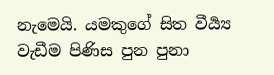නැමෙයි. යමකුගේ සිත වීර්‍ය්‍ය වැඩීම පිණිස පුන පුනා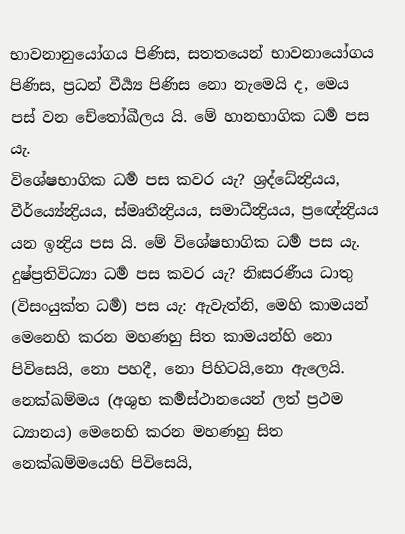භාවනානුයෝගය පිණිස, සතතයෙන් භාවනායෝගය පිණිස, ප්‍රධන් වීර්‍ය්‍ය පිණිස නො නැමෙයි ද, මෙය පස් වන චේතෝඛීලය යි. මේ හානභාගික ධර්‍ම පස යැ.
විශේෂභාගික ධර්‍ම පස කවර යැ? ශ්‍රද්ධේන්‍ද්‍රියය, වීර්ය්‍යේන්‍ද්‍රියය, ස්මෘතීන්‍ද්‍රියය, සමාධීන්‍ද්‍රියය, ප්‍රඥේන්‍ද්‍රියය යන ඉන්‍ද්‍රිය පස යි. මේ විශේෂභාගික ධර්‍ම පස යැ.
දුෂ්ප්‍රතිවිධ්‍යා ධර්‍ම පස කවර යැ? නිඃසරණීය ධාතු (විසංයුක්ත ධර්‍ම) පස යැ: ඇවැත්නි, මෙහි කාමයන් මෙනෙහි කරන මහණහු සිත කාමයන්හි නො පිවිසෙයි, නො පහදී, නො පිහිටයි,නො ඇලෙයි. නෙක්ඛම්මය (අශුභ කර්‍මස්ථානයෙන් ලත් ප්‍රථම ධ්‍යානය) මෙනෙහි කරන මහණහු සිත නෙක්ඛම්මයෙහි පිවිසෙයි,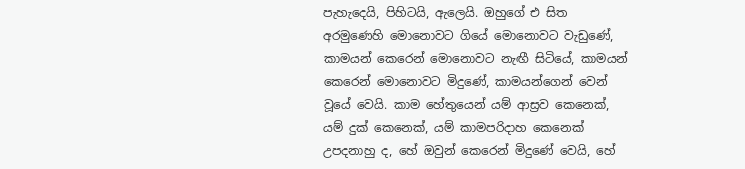පැහැදෙයි, පිහිටයි, ඇලෙයි. ඔහුගේ එ සිත අරමුණෙහි මොනොවට ගියේ මොනොවට වැඩුණේ, කාමයන් කෙරෙන් මොනොවට නැඟී සිටියේ, කාමයන් කෙරෙන් මොනොවට මිදුණේ, කාමයන්ගෙන් වෙන් වූයේ වෙයි. කාම හේතුයෙන් යම් ආස්‍රව කෙනෙක්, යම් දුක් කෙනෙක්, යම් කාමපරිදාහ කෙනෙක් උපදනාහු ද, හේ ඔවුන් කෙරෙන් මිදුණේ වෙයි, හේ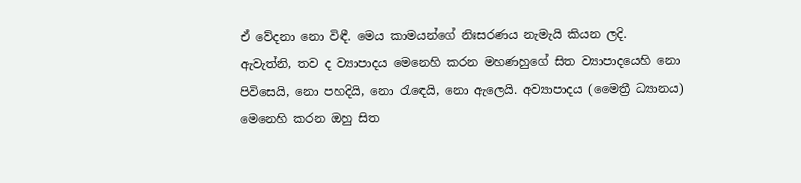ඒ වේදනා නො විඳී. මෙය කාමයන්ගේ නිඃසරණය නැමැයි කියන ලදි.
ඇවැත්නි, තව ද ව්‍යාපාදය මෙනෙහි කරන මහණහුගේ සිත ව්‍යාපාදයෙහි නො පිවිසෙයි, නො පහදියි, නො රැඳෙයි, නො ඇලෙයි. අව්‍යාපාදය (මෛත්‍රී ධ්‍යානය) මෙනෙහි කරන ඔහු සිත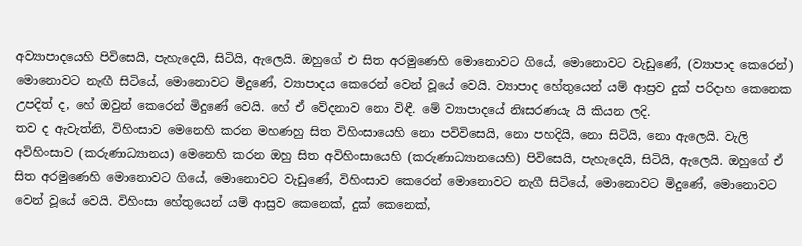අව්‍යාපාදයෙහි පිවිසෙයි, පැහැදෙයි, සිටියි, ඇලෙයි. ඔහුගේ එ සිත අරමුණෙහි මොනොවට ගියේ, මොනොවට වැඩුණේ, (ව්‍යාපාද කෙරෙන්) මොනොවට නැඟී සිටියේ, මොනොවට මිදුණේ, ව්‍යාපාදය කෙරෙන් වෙන් වූයේ වෙයි. ව්‍යාපාද හේතුයෙන් යම් ආස්‍රව දුක් පරිදාහ කෙනෙක උපදිත් ද, හේ ඔවුන් කෙරෙන් මිදුණේ වෙයි. හේ ඒ වේදනාව නො විඳී. මේ ව්‍යාපාදයේ නිඃසරණයැ යි කියන ලදි.
තව ද ඇවැත්නි, විහිංසාව මෙනෙහි කරන මහණහු සිත විහිංසායෙහි නො පවිවිසෙයි, නො පහදියි, නො සිටියි, නො ඇලෙයි. වැලි අවිහිංසාව (කරුණාධ්‍යානය) මෙනෙහි කරන ඔහු සිත අවිහිංසායෙහි (කරුණාධ්‍යානයෙහි) පිවිසෙයි, පැහැදෙයි, සිටියි, ඇලෙයි. ඔහුගේ ඒ සිත අරමුණෙහි මොනොවට ගියේ, මොනොවට වැඩුණේ, විහිංසාව කෙරෙන් මොනොවට නැගී සිටියේ, මොනොවට මිදුණේ, මොනොවට වෙන් වූයේ වෙයි. විහිංසා හේතුයෙන් යම් ආස්‍රව කෙනෙක්, දුක් කෙනෙක්,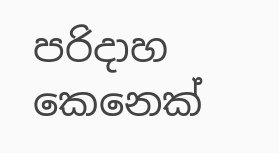පරිදාහ කෙනෙක්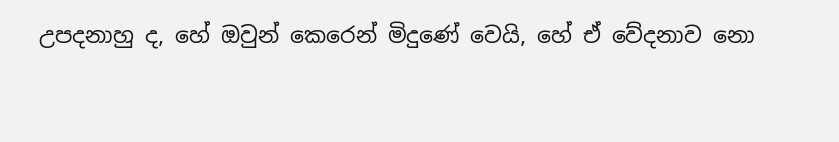උපදනාහු ද, හේ ඔවුන් කෙරෙන් මිදුණේ වෙයි, හේ ඒ වේදනාව නො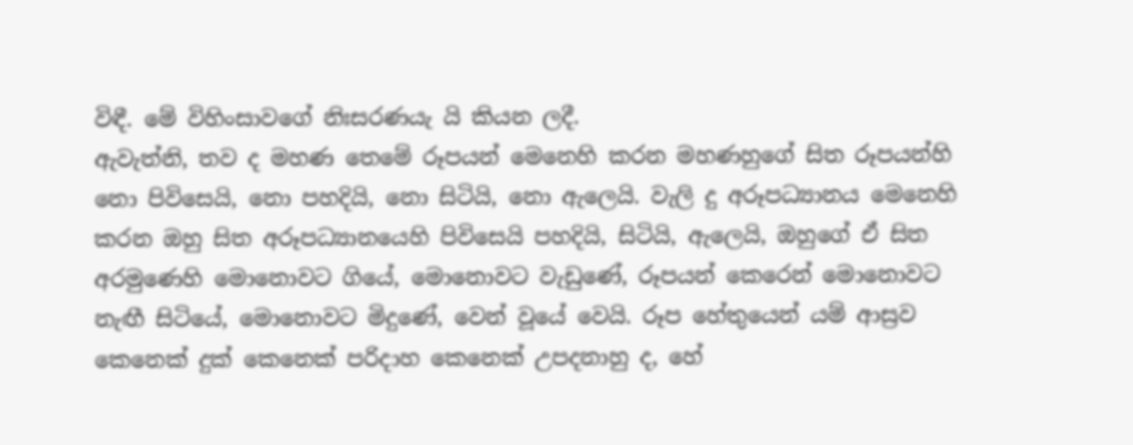විඳී. මේ විහිංසාවගේ නිඃසරණයැ යි කියන ලදී.
ඇවැත්නි, තව ද මහණ තෙමේ රූපයන් මෙනෙහි කරන මහණහුගේ සිත රූපයන්හි නො පිවිසෙයි, නො පහදියි, නො සිටියි, නො ඇලෙයි. වැලි දු අරූපධ්‍යානය මෙනෙහි කරන ඔහු සිත අරූපධ්‍යානයෙහි පිවිසෙයි පහදියි, සිටියි, ඇලෙයි, ඔහුගේ ඒ සිත අරමුණෙහි මොනොවට ගියේ, මොනොවට වැඩුණේ, රූපයන් කෙරෙන් මොනොවට නැඟී සිටියේ, මොනොවට මිදුණේ, වෙන් වූයේ වෙයි. රූප හේතුයෙන් යම් ආස්‍රව කෙනෙක් දුක් කෙනෙක් පරිදාහ කෙනෙක් උපදනාහු ද, හේ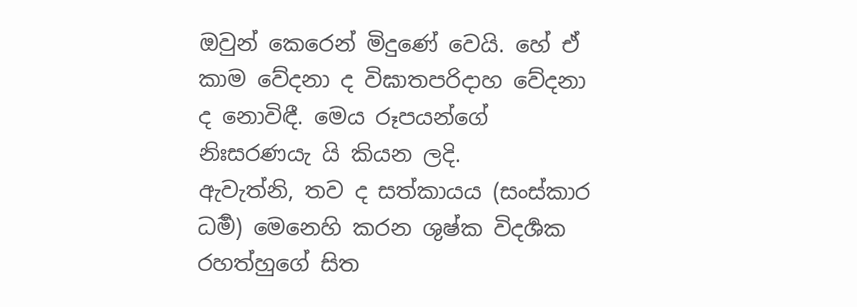ඔවුන් කෙරෙන් මිදුණේ වෙයි. හේ ඒ කාම වේදනා ද විඝාතපරිදාහ වේදනා ද නොවිඳී. මෙය රූපයන්ගේ නිඃසරණයැ යි කියන ලදි.
ඇවැත්නි, තව ද සත්කායය (සංස්කාර ධර්‍ම) මෙනෙහි කරන ශුෂ්ක විදර්‍ශක රහත්හුගේ සිත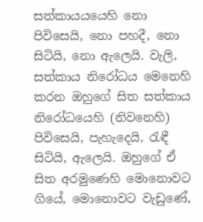සත්කායයයෙහි නො පිවිසෙයි, නො පහදී, නො සිටියි, නො ඇලෙයි. වැලි, සත්කාය නිරෝධය මෙනෙහි කරන ඔහුගේ සිත සත්කාය නිරෝධයෙහි (නිවනෙහි) පිවිසෙයි, පැහැදෙයි, රැඳී සිටියි, ඇලෙයි. ඔහුගේ ඒ සිත අරමුණෙහි මොනොවට ගියේ, මොනොවට වැඩුණේ,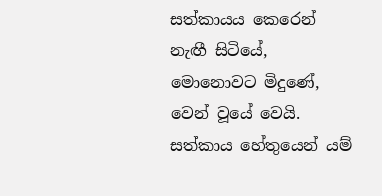සත්කායය කෙරෙන් නැඟී සිටියේ, මොනොවට මිදුණේ, වෙන් වූයේ වෙයි. සත්කාය හේතුයෙන් යම්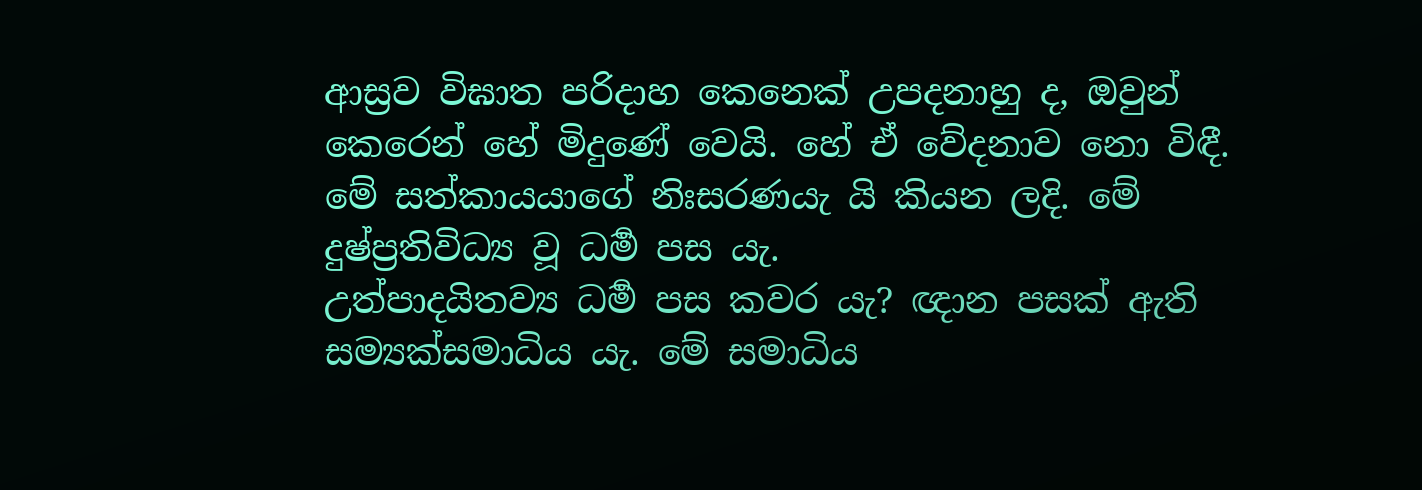ආස්‍රව විඝාත පරිදාහ කෙනෙක් උපදනාහු ද, ඔවුන් කෙරෙන් හේ මිදුණේ වෙයි. හේ ඒ වේදනාව නො විඳී. මේ සත්කායයාගේ නිඃසරණයැ යි කියන ලදි. මේ දුෂ්ප්‍රතිවිධ්‍ය වූ ධර්‍ම පස යැ.
උත්පාදයිතව්‍ය ධර්‍ම පස කවර යැ? ඥාන පසක් ඇති සම්‍යක්සමාධිය යැ. මේ සමාධිය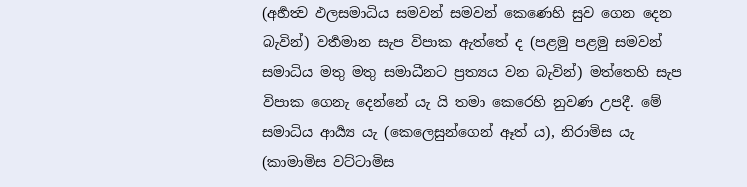(අර්‍හත්‍ව ඵලසමාධිය සමවන් සමවන් කෙණෙහි සුව ගෙන දෙන බැවින්) වර්‍තමාන සැප විපාක ඇත්තේ ද (පළමු පළමු සමවන් සමාධිය මතු මතු සමාධීනට ප්‍රත්‍යය වන බැවින්) මත්තෙහි සැප විපාක ගෙනැ දෙන්නේ යැ යි තමා කෙරෙහි නුවණ උපදී. මේ සමාධිය ආර්‍ය්‍ය යැ (කෙලෙසුන්ගෙන් ඈත් ය), නිරාමිස යැ (කාමාමිස වට්ටාමිස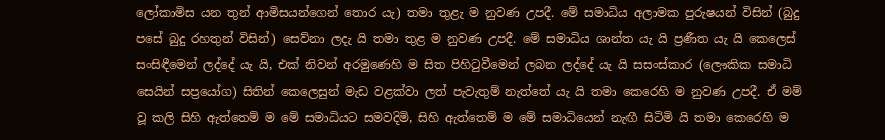ලෝකාමිස යන තුන් ආමිසයන්ගෙන් තොර යැ) තමා තුළැ ම නුවණ උපදී. මේ සමාධිය අලාමක පුරුෂයන් විසින් (බුදු පසේ බුදු රහතුන් විසින්) සෙව්නා ලදැ යි තමා තුළ ම නුවණ උපදී. මේ සමාධිය ශාන්ත යැ යි ප්‍රණීත යැ යි කෙලෙස් සංසිඳීමෙන් ලද්දේ යැ යි, එක් නිවන් අරමුණෙහි ම සිත පිහිටුවීමෙන් ලබන ලද්දේ යැ යි සසංස්කාර (ලෞකික සමාධි සෙයින් සප්‍රයෝග) සිතින් කෙලෙසුන් මැඩ වළක්වා ලත් පැවැතුම් නැත්තේ යැ යි තමා කෙරෙහි ම නුවණ උපදී. ඒ මම් වූ කලි සිහි ඇත්තෙම් ම මේ සමාධියට සමවදිමි, සිහි ඇත්තෙම් ම මේ සමාධියෙන් නැඟී සිටිමි යි තමා කෙරෙහි ම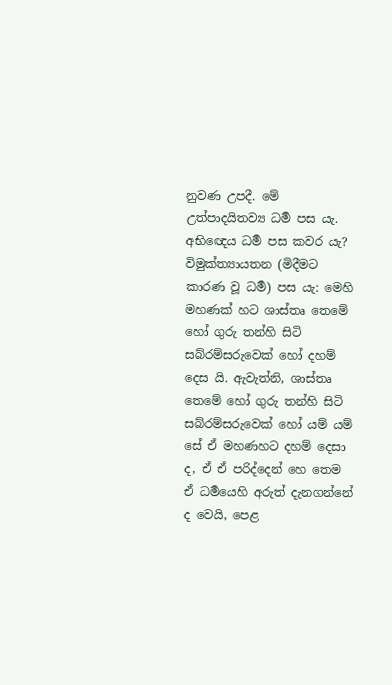නුවණ උපදී. මේ උත්පාදයිතව්‍ය ධර්‍ම පස යැ.
අභිඥෙය ධර්‍ම පස කවර යැ? විමුක්ත්‍යායතන (මිදීමට කාරණ වූ ධර්‍ම) පස යැ: මෙහි මහණක් හට ශාස්තෘ තෙමේ හෝ ගුරු තන්හි සිටි සබ්රම්සරුවෙක් හෝ දහම් දෙස යි. ඇවැත්නි, ශාස්තෘ තෙමේ හෝ ගුරු තන්හි සිටි සබ්රම්සරුවෙක් හෝ යම් යම් සේ ඒ මහණහට දහම් දෙසා ද, ඒ ඒ පරිද්දෙන් හෙ තෙම ඒ ධර්‍මයෙහි අරුත් දැනගන්නේ ද වෙයි, පෙළ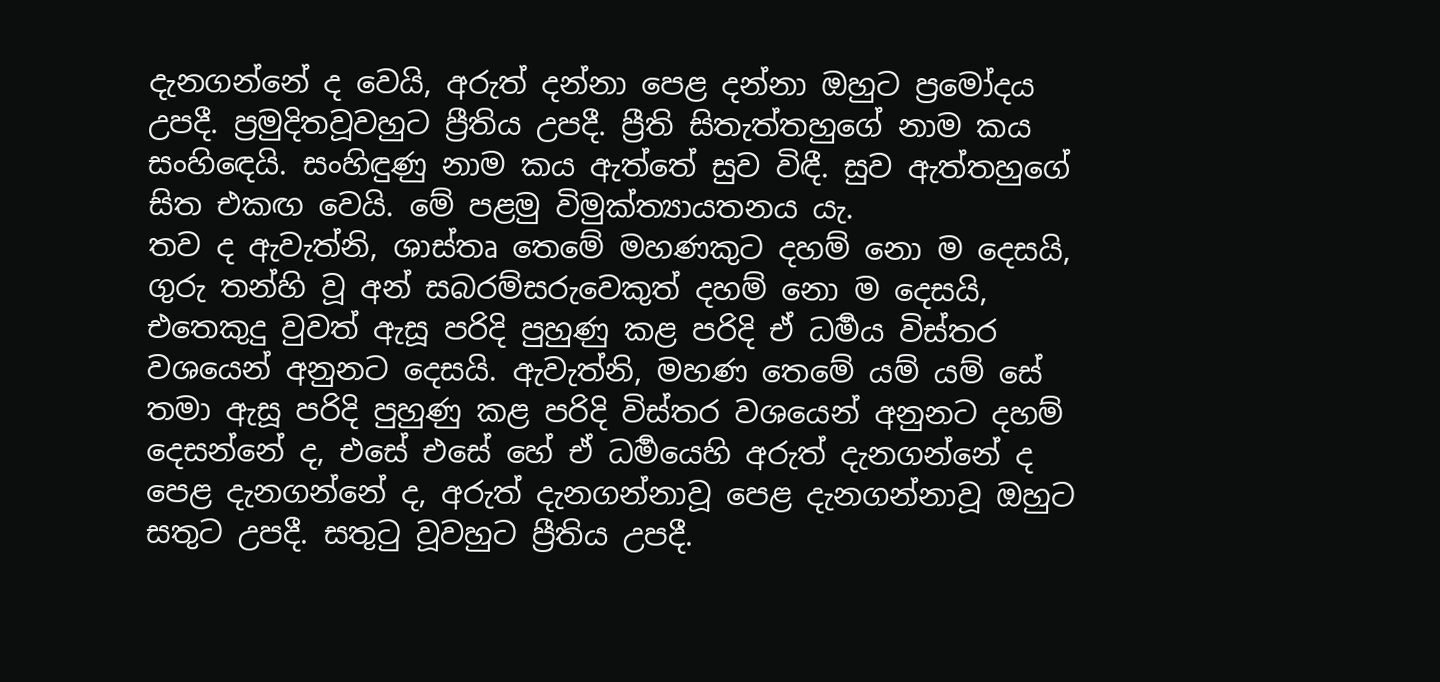දැනගන්නේ ද වෙයි, අරුත් දන්නා පෙළ දන්නා ඔහුට ප්‍රමෝදය උපදී. ප්‍රමුදිතවූවහුට ප්‍රීතිය උපදී. ප්‍රීති සිතැත්තහුගේ නාම කය සංහිඳෙයි. සංහිඳුණු නාම කය ඇත්තේ සුව විඳී. සුව ඇත්තහුගේ සිත එකඟ වෙයි. මේ පළමු විමුක්ත්‍යායතනය යැ.
තව ද ඇවැත්නි, ශාස්තෘ තෙමේ මහණකුට දහම් නො ම දෙසයි, ගුරු තන්හි වූ අන් සබරම්සරුවෙකුත් දහම් නො ම දෙසයි, එතෙකුදු වුවත් ඇසූ පරිදි පුහුණු කළ පරිදි ඒ ධර්‍මය විස්තර වශයෙන් අනුනට දෙසයි. ඇවැත්නි, මහණ තෙමේ යම් යම් සේ තමා ඇසූ පරිදි පුහුණු කළ පරිදි විස්තර වශයෙන් අනුනට දහම් දෙසන්නේ ද, එසේ එසේ හේ ඒ ධර්‍මයෙහි අරුත් දැනගන්නේ ද පෙළ දැනගන්නේ ද, අරුත් දැනගන්නාවූ පෙළ දැනගන්නාවූ ඔහුට සතුට උපදී. සතුටු වූවහුට ප්‍රීතිය උපදී.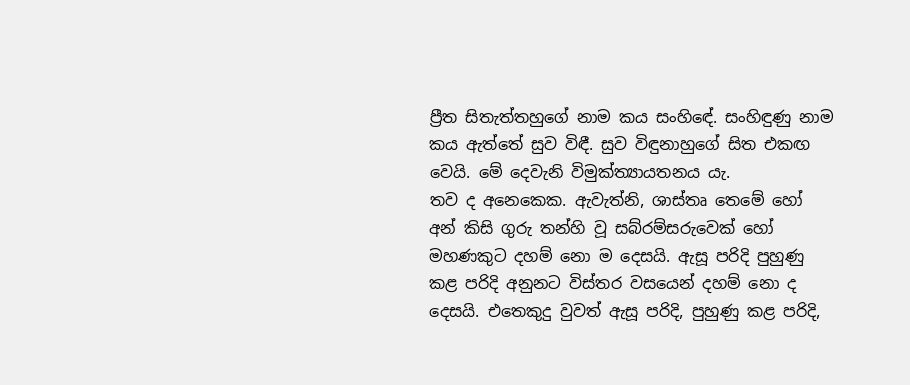ප්‍රීත සිතැත්තහුගේ නාම කය සංහිඳේ. සංහිඳුණු නාම කය ඇත්තේ සුව විඳී. සුව විඳුනාහුගේ සිත එකඟ වෙයි. මේ දෙවැනි විමුක්ත්‍යායතනය යැ.
තව ද අනෙකෙක. ඇවැත්නි, ශාස්තෘ තෙමේ හෝ අන් කිසි ගුරු තන්හි වූ සබ්රම්සරුවෙක් හෝ මහණකුට දහම් නො ම දෙසයි. ඇසූ පරිදි පුහුණු කළ පරිදි අනුනට විස්තර වසයෙන් දහම් නො ද දෙසයි. එතෙකුදු වුවත් ඇසූ පරිදි, පුහුණු කළ පරිදි,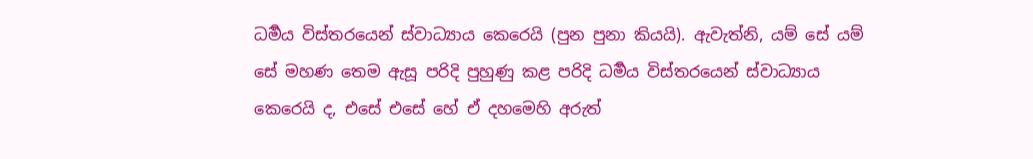ධර්‍මය විස්තරයෙන් ස්වාධ්‍යාය කෙරෙයි (පුන පුනා කියයි). ඇවැත්නි, යම් සේ යම් සේ මහණ තෙම ඇසූ පරිදි පුහුණු කළ පරිදි ධර්‍මය විස්තරයෙන් ස්වාධ්‍යාය කෙරෙයි ද, එසේ එසේ හේ ඒ දහමෙහි අරුත්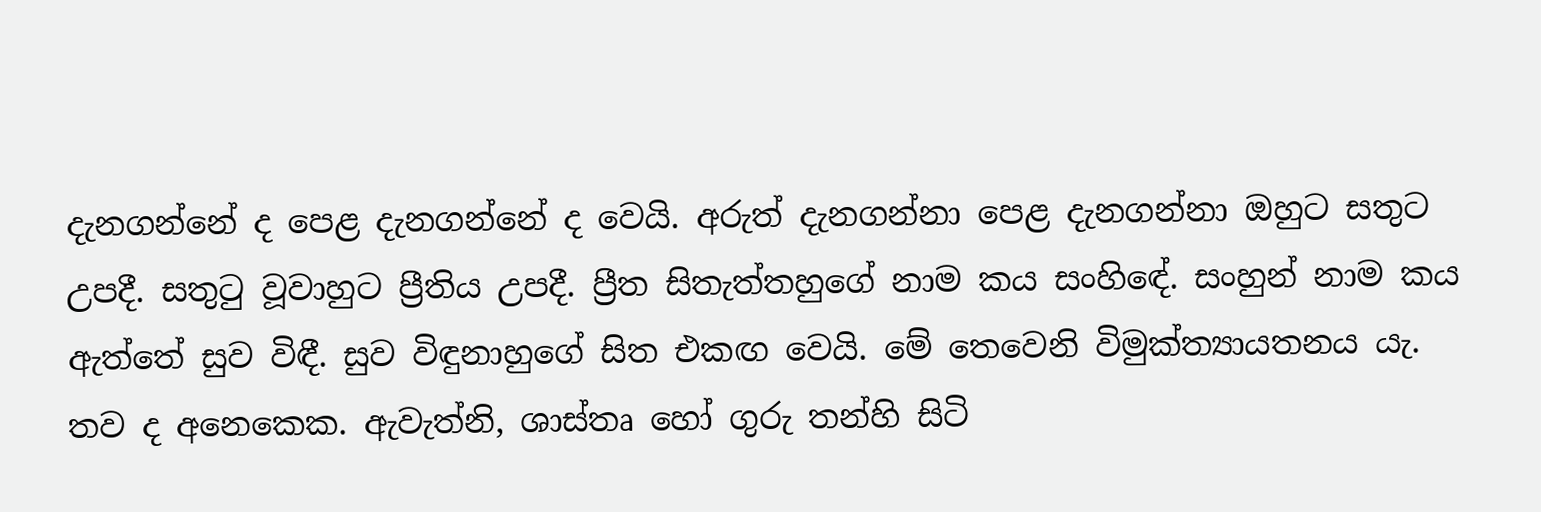දැනගන්නේ ද පෙළ දැනගන්නේ ද වෙයි. අරුත් දැනගන්නා පෙළ දැනගන්නා ඔහුට සතුට උපදී. සතුටු වූවාහුට ප්‍රීතිය උපදී. ප්‍රීත සිතැත්තහුගේ නාම කය සංහිඳේ. සංහුන් නාම කය ඇත්තේ සුව විඳී. සුව විඳුනාහුගේ සිත එකඟ වෙයි. මේ තෙවෙනි විමුක්ත්‍යායතනය යැ.
තව ද අනෙකෙක. ඇවැත්නි, ශාස්තෘ හෝ ගුරු තන්හි සිටි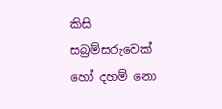කිසි සබ්‍රම්සරුවෙක් හෝ දහම් නො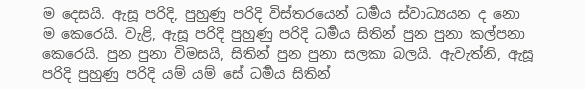ම දෙසයි. ඇසූ පරිදි, පුහුණු පරිදි විස්තරයෙන් ධර්‍මය ස්වාධ්‍යයන ද නො ම කෙරෙයි. වැළි, ඇසූ පරිදි පුහුණු පරිදි ධර්‍මය සිතින් පුන පුනා කල්පනා කෙරෙයි. පුන පුනා විමසයි, සිතින් පුන පුනා සලකා බලයි. ඇවැත්නි, ඇසූ පරිදි පුහුණු පරිදි යම් යම් සේ ධර්‍මය සිතින්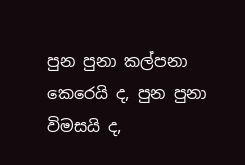පුන පුනා කල්පනා කෙරෙයි ද, පුන පුනා විමසයි ද,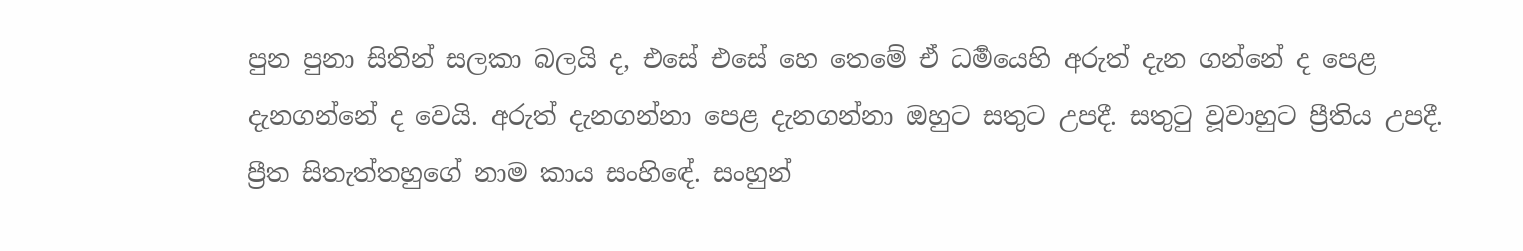පුන පුනා සිතින් සලකා බලයි ද, එසේ එසේ හෙ තෙමේ ඒ ධර්‍මයෙහි අරුත් දැන ගන්නේ ද පෙළ දැනගන්නේ ද වෙයි. අරුත් දැනගන්නා පෙළ දැනගන්නා ඔහුට සතුට උපදී. සතුටු වූවාහුට ප්‍රීතිය උපදී. ප්‍රීත සිතැත්තහුගේ නාම කාය සංහිඳේ. සංහුන්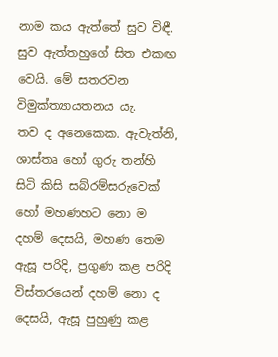නාම කය ඇත්තේ සුව විඳී. සුව ඇත්තහුගේ සිත එකඟ වෙයි. මේ සතරවන විමුක්ත්‍යායතනය යැ.
තව ද අනෙකෙක. ඇවැත්නි, ශාස්තෘ හෝ ගුරු තන්හි සිටි කිසි සබ්රම්සරුවෙක් හෝ මහණහට නො ම දහම් දෙසයි, මහණ තෙම ඇසූ පරිදි, ප්‍රගුණ කළ පරිදි විස්තරයෙන් දහම් නො ද දෙසයි, ඇසූ පුහුණු කළ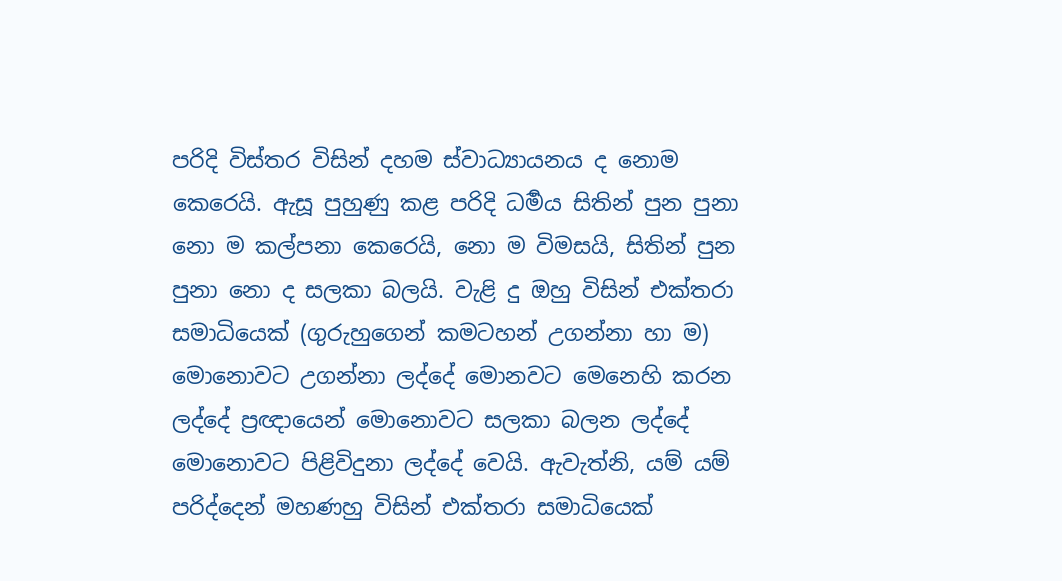පරිදි විස්තර විසින් දහම ස්වාධ්‍යායනය ද නොම කෙරෙයි. ඇසූ පුහුණු කළ පරිදි ධර්‍මය සිතින් පුන පුනා නො ම කල්පනා කෙරෙයි, නො ම විමසයි, සිතින් පුන පුනා නො ද සලකා බලයි. වැළි දු ඔහු විසින් එක්තරා සමාධියෙක් (ගුරුහුගෙන් කමටහන් උගන්නා හා ම) මොනොවට උගන්නා ලද්දේ මොනවට මෙනෙහි කරන ලද්දේ ප්‍රඥායෙන් මොනොවට සලකා බලන ලද්දේ මොනොවට පිළිවිදුනා ලද්දේ වෙයි. ඇවැත්නි, යම් යම් පරිද්දෙන් මහණහු විසින් එක්තරා සමාධියෙක්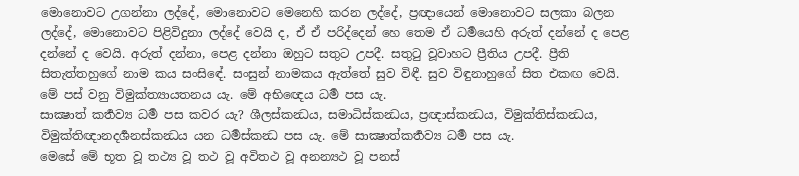මොනොවට උගන්නා ලද්දේ, මොනොවට මෙනෙහි කරන ලද්දේ, ප්‍රඥායෙන් මොනොවට සලකා බලන ලද්දේ, මොනොවට පිළිවිදුනා ලද්දේ වෙයි ද, ඒ ඒ පරිද්දෙන් හෙ තෙම ඒ ධර්‍මයෙහි අරුත් දන්නේ ද පෙළ දන්නේ ද වෙයි. අරුත් දන්නා, පෙළ දන්නා ඔහුට සතුට උපදී. සතුටු වූවාහට ප්‍රීතිය උපදී. ප්‍රීති සිතැත්තහුගේ නාම කය සංසිඳේ. සංසුන් නාමකය ඇත්තේ සුව විඳී. සුව විඳුනාහුගේ සිත එකඟ වෙයි. මේ පස් වනු විමුක්ත්‍යායතනය යැ. මේ අභිඥෙය ධර්‍ම පස යැ.
සාක්‍ෂාත් කර්‍තව්‍ය ධර්‍ම පස කවර යැ? ශීලස්කන්‍ධය, සමාධිස්කන්‍ධය, ප්‍රඥාස්කන්‍ධය, විමුක්තිස්කන්‍ධය, විමුක්තිඥානදර්‍ශනස්කන්‍ධය යන ධර්‍මස්කන්‍ධ පස යැ. මේ සාක්‍ෂාත්කර්‍තව්‍ය ධර්‍ම පස යැ.
මෙසේ මේ භූත වූ තථ්‍ය වූ තථ වූ අවිතථ වූ අනන්‍යථ වූ පනස්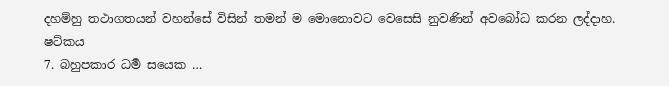දහම්හු තථාගතයන් වහන්සේ විසින් තමන් ම මොනොවට වෙසෙසි නුවණින් අවබෝධ කරන ලද්දාහ.
ෂට්කය
7. බහුපකාර ධර්‍ම සයෙක …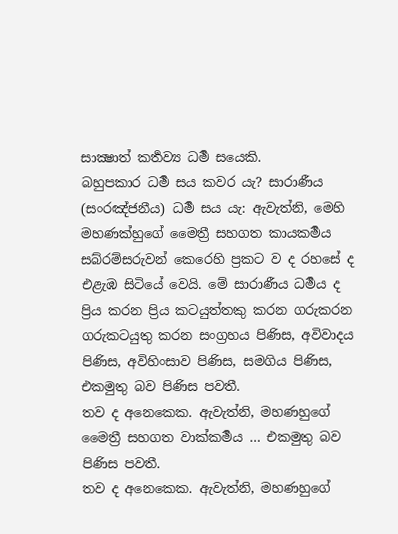සාක්‍ෂාත් කර්‍තව්‍ය ධර්‍ම සයෙකි.
බහුපකාර ධර්‍ම සය කවර යැ? සාරාණීය (සංරඤ්ජනීය) ධර්‍ම සය යැ: ඇවැත්නි, මෙහි මහණක්හුගේ මෛත්‍රී සහගත කායකර්‍මය සබ්රම්සරුවන් කෙරෙහි ප්‍රකට ව ද රහසේ ද එළැඹ සිටියේ වෙයි. මේ සාරාණීය ධර්‍මය ද ප්‍රිය කරන ප්‍රිය කටයුත්තකු කරන ගරුකරන ගරුකටයුතු කරන සංග්‍රහය පිණිස, අවිවාදය පිණිස, අවිහිංසාව පිණිස, සමගිය පිණිස, එකමුතු බව පිණිස පවතී.
තව ද අනෙකෙක. ඇවැත්නි, මහණහුගේ මෛත්‍රී සහගත වාක්කර්‍මය … එකමුතු බව පිණිස පවතී.
තව ද අනෙකෙක. ඇවැත්නි, මහණහුගේ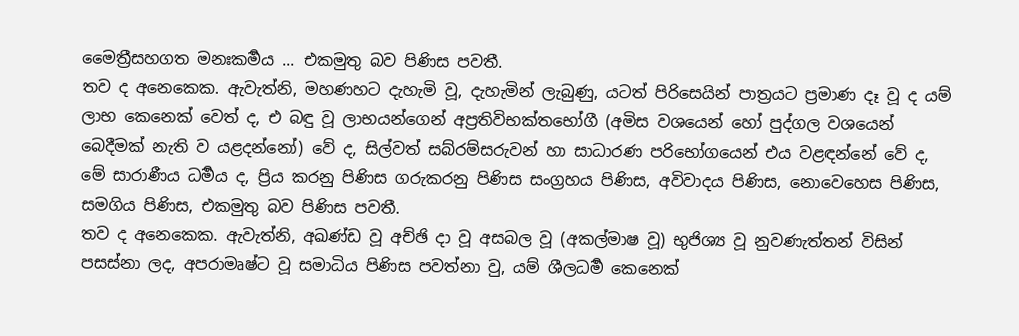මෛත්‍රීසහගත මනඃකර්‍මය ... එකමුතු බව පිණිස පවතී.
තව ද අනෙකෙක. ඇවැත්නි, මහණහට දැහැමි වූ, දැහැමින් ලැබුණු, යටත් පිරිසෙයින් පාත්‍රයට ප්‍රමාණ දෑ වූ ද යම් ලාභ කෙනෙක් වෙත් ද, එ බඳු වූ ලාභයන්ගෙන් අප්‍රතිවිභක්තභෝගී (අමිස වශයෙන් හෝ පුද්ගල වශයෙන් බෙදීමක් නැති ව යළදන්නෝ) වේ ද, සිල්වත් සබ්රම්සරුවන් හා සාධාරණ පරිභෝගයෙන් එය වළඳන්නේ වේ ද, මේ සාරාණීය ධර්‍මය ද, ප්‍රිය කරනු පිණිස ගරුකරනු පිණිස සංග්‍රහය පිණිස, අවිවාදය පිණිස, නොවෙහෙස පිණිස, සමගිය පිණිස, එකමුතු බව පිණිස පවතී.
තව ද අනෙකෙක. ඇවැත්නි, අඛණ්ඩ වූ අච්ඡි දා වූ අසබල වූ (අකල්මාෂ වූ) භුජිශ්‍ය වූ නුවණැත්තන් විසින් පසස්නා ලද, අපරාමෘෂ්ට වූ සමාධිය පිණිස පවත්නා වු, යම් ශීලධර්‍ම කෙනෙක්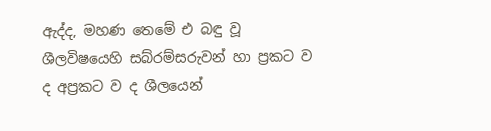ඇද්ද, මහණ තෙමේ එ බඳු වූ ශීලවිෂයෙහි සබ්රම්සරුවන් හා ප්‍රකට ව ද අප්‍රකට ව ද ශීලයෙන්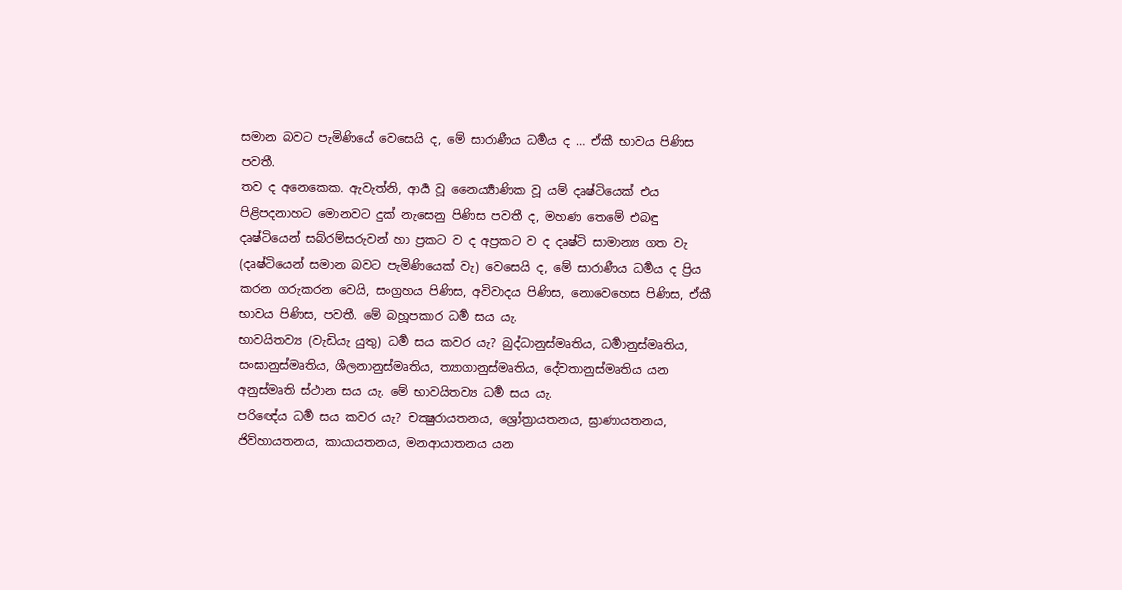සමාන බවට පැමිණියේ වෙසෙයි ද, මේ සාරාණීය ධර්‍මය ද … ඒකී භාවය පිණිස පවතී.
තව ද අනෙකෙක. ඇවැත්නි, ආර්‍ය වූ නෛර්‍ය්‍යාණික වූ යම් දෘෂ්ටියෙක් එය පිළිපදනාහට මොනවට දුක් නැසෙනු පිණිස පවතී ද, මහණ තෙමේ එබඳු දෘෂ්ටියෙන් සබ්රම්සරුවන් හා ප්‍රකට ව ද අප්‍රකට ව ද දෘෂ්ටි සාමාන්‍ය ගත වැ (දෘෂ්ටියෙන් සමාන බවට පැමිණියෙක් වැ) වෙසෙයි ද, මේ සාරාණීය ධර්‍මය ද ප්‍රිය කරන ගරුකරන වෙයි, සංග්‍රහය පිණිස, අවිවාදය පිණිස, නොවෙහෙස පිණිස, ඒකී භාවය පිණිස, පවතී. මේ බහූපකාර ධර්‍ම සය යැ.
භාවයිතව්‍ය (වැඩියැ යුතු) ධර්‍ම සය කවර යැ? බුද්ධානුස්මෘතිය, ධර්‍මානුස්මෘතිය, සංඝානුස්මෘතිය, ශීලනානුස්මෘතිය, ත්‍යාගානුස්මෘතිය, දේවතානුස්මෘතිය යන අනුස්මෘති ස්ථාන සය යැ. මේ භාවයිතව්‍ය ධර්‍ම සය යැ.
පරිඥේය ධර්‍ම සය කවර යැ? චක්‍ෂුරායතනය, ශ්‍රෝත්‍රායතනය, ඝ්‍රාණායතනය, ජිව්හායතනය, කායායතනය, මනආයාතනය යන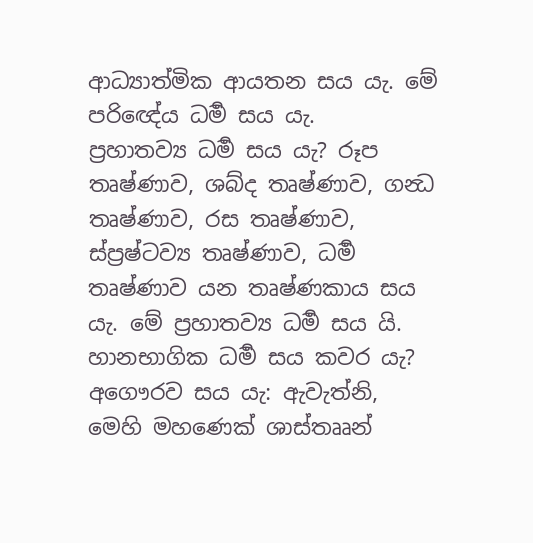ආධ්‍යාත්මික ආයතන සය යැ. මේ පරිඥේය ධර්‍ම සය යැ.
ප්‍රහාතව්‍ය ධර්‍ම සය යැ? රූප තෘෂ්ණාව, ශබ්ද තෘෂ්ණාව, ගන්‍ධ තෘෂ්ණාව, රස තෘෂ්ණාව, ස්ප්‍රෂ්ටව්‍ය තෘෂ්ණාව, ධර්‍ම තෘෂ්ණාව යන තෘෂ්ණකාය සය යැ. මේ ප්‍රහාතව්‍ය ධර්‍ම සය යි.
හානභාගික ධර්‍ම සය කවර යැ? අගෞරව සය යැ: ඇවැත්නි, මෙහි මහණෙක් ශාස්තෲන්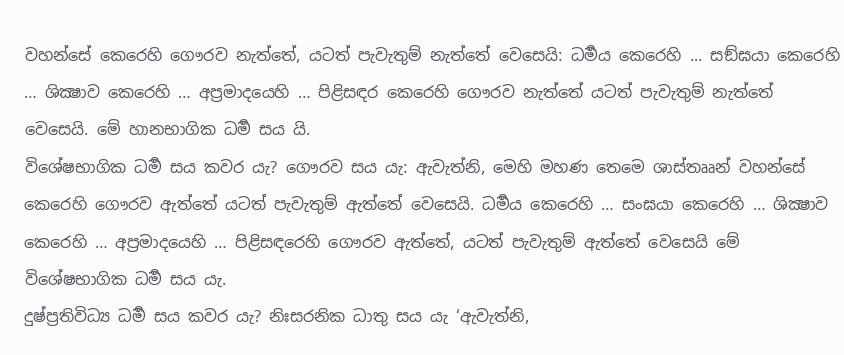වහන්සේ කෙරෙහි ගෞරව නැත්තේ, යටත් පැවැතුම් නැත්තේ වෙසෙයි: ධර්‍මය කෙරෙහි ... සඞ්ඝයා කෙරෙහි … ශික්‍ෂාව කෙරෙහි … අප්‍රමාදයෙහි … පිළිසඳර කෙරෙහි ගෞරව නැත්තේ යටත් පැවැතුම් නැත්තේ වෙසෙයි. මේ හානභාගික ධර්‍ම සය යි.
විශේෂභාගික ධර්‍ම සය කවර යැ? ගෞරව සය යැ: ඇවැත්නි, මෙහි මහණ තෙමෙ ශාස්තෲන් වහන්සේ කෙරෙහි ගෞරව ඇත්තේ යටත් පැවැතුම් ඇත්තේ වෙසෙයි. ධර්‍මය කෙරෙහි … සංඝයා කෙරෙහි … ශික්‍ෂාව කෙරෙහි … අප්‍රමාදයෙහි … පිළිසඳරෙහි ගෞරව ඇත්තේ, යටත් පැවැතුම් ඇත්තේ වෙසෙයි මේ විශේෂභාගික ධර්‍ම සය යැ.
දුෂ්ප්‍රතිවිධ්‍ය ධර්‍ම සය කවර යැ? නිඃසරනික ධාතු සය යැ ‘ඇවැත්නි,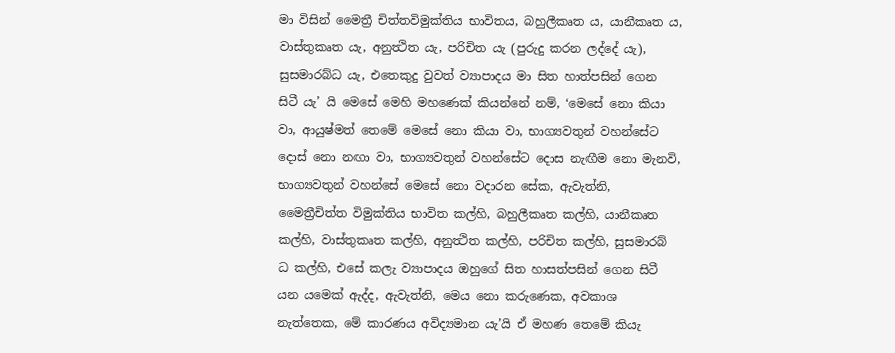මා විසින් මෛත්‍රී චිත්තවිමුක්තිය භාවිතය, බහුලීකෘත ය, යානීකෘත ය, වාස්තුකෘත යැ, අනුත්‍ථිත යැ, පරිචිත යැ (පුරුදු කරන ලද්දේ යැ), සුසමාරබ්ධ යැ, එතෙකුදු වුවත් ව්‍යාපාදය මා සිත හාත්පසින් ගෙන සිටී යැ’ යි මෙසේ මෙහි මහණෙක් කියන්නේ නම්, ‘මෙසේ නො කියා වා, ආයුෂ්මත් තෙමේ මෙසේ නො කියා වා, භාග්‍යවතුන් වහන්සේට දොස් නො නඟා වා, භාග්‍යවතුන් වහන්සේට දොස නැඟීම නො මැනවි, භාග්‍යවතුන් වහන්සේ මෙසේ නො වදාරන සේක, ඇවැත්නි, මෛත්‍රීචිත්ත විමුක්තිය භාවිත කල්හි, බහුලීකෘත කල්හි, යානීකෘත කල්හි, වාස්තුකෘත කල්හි, අනුත්‍ථිත කල්හි, පරිචිත කල්හි, සුසමාරබ් ධ කල්හි, එසේ කලැ ව්‍යාපාදය ඔහුගේ සිත හාසත්පසින් ගෙන සිටී යන යමෙක් ඇද්ද, ඇවැත්නි, මෙය නො කරුණෙක, අවකාශ නැත්තෙක, මේ කාරණය අවිද්‍යමාන යැ’යි ඒ මහණ තෙමේ කියැ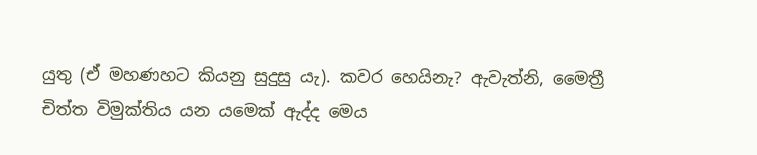යුතු (ඒ මහණහට කියනු සුදුසු යැ). කවර හෙයිනැ? ඇවැත්නි, මෛත්‍රී චිත්ත විමුක්තිය යන යමෙක් ඇද්ද මෙය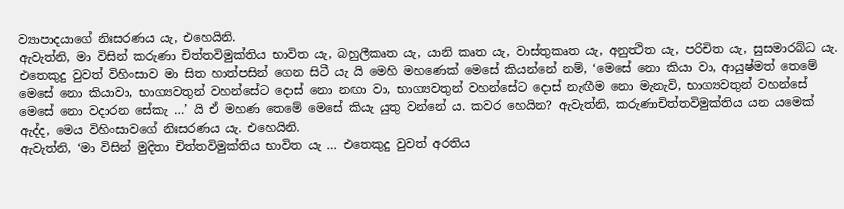ව්‍යාපාදයාගේ නිඃසරණය යැ, එහෙයිනි.
ඇවැත්නි, මා විසින් කරුණා චිත්තවිමුක්තිය භාවිත යැ, බහුලීකෘත යැ, යානි කෘත යැ, වාස්තුකෘත යැ, අනුත්‍ථිත යැ, පරිචිත යැ, සුසමාරබ්ධ යැ. එතෙකුදු වුවත් විහිංසාව මා සිත හාත්පසින් ගෙන සිටී යැ යි මෙහි මහණෙක් මෙසේ කියන්නේ නම්, ‘මෙසේ නො කියා වා, ආයුෂ්මත් තෙමේ මෙසේ නො කියාවා, භාග්‍යවතුන් වහන්සේට දොස් නො නඟා වා, භාග්‍යවතුන් වහන්සේට දොස් නැඟීම නො මැනැවි, භාග්‍යවතුන් වහන්සේ මෙසේ නො වදාරන සේකැ …’ යි ඒ මහණ තෙමේ මෙසේ කියැ යුතු වන්නේ ය. කවර හෙයින? ඇවැත්නි, කරුණාචිත්තවිමුක්තිය යන යමෙක් ඇද්ද, මෙය විහිංසාවගේ නිඃසරණය යැ. එහෙයිනි.
ඇවැත්නි, ‘මා විසින් මුදිතා චිත්තවිමුක්තිය භාවිත යැ … එතෙකුදු වුවත් අරතිය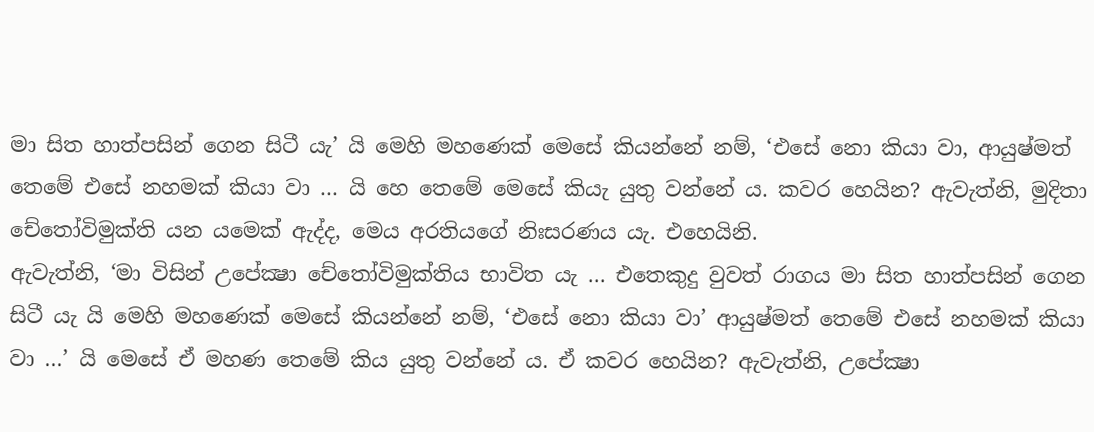මා සිත හාත්පසින් ගෙන සිටී යැ’ යි මෙහි මහණෙක් මෙසේ කියන්නේ නම්, ‘එසේ නො කියා වා, ආයුෂ්මත් තෙමේ එසේ නහමක් කියා වා ... යි හෙ තෙමේ මෙසේ කියැ යුතු වන්නේ ය. කවර හෙයින? ඇවැත්නි, මුදිතා චේතෝවිමුක්ති යන යමෙක් ඇද්ද, මෙය අරතියගේ නිඃසරණය යැ. එහෙයිනි.
ඇවැත්නි, ‘මා විසින් උපේක්‍ෂා චේතෝවිමුක්තිය භාවිත යැ … එතෙකුදු වුවත් රාගය මා සිත හාත්පසින් ගෙන සිටී යැ යි මෙහි මහණෙක් මෙසේ කියන්නේ නම්, ‘එසේ නො කියා වා’ ආයුෂ්මත් තෙමේ එසේ නහමක් කියා වා …’ යි මෙසේ ඒ මහණ තෙමේ කිය යුතු වන්නේ ය. ඒ කවර හෙයින? ඇවැත්නි, උපේක්‍ෂා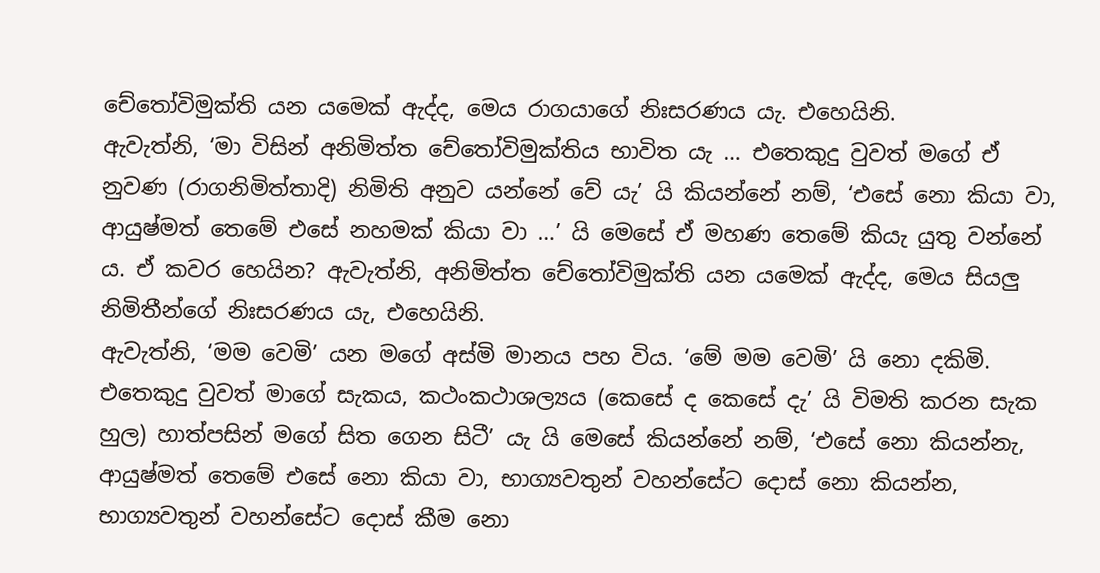චේතෝවිමුක්ති යන යමෙක් ඇද්ද, මෙය රාගයාගේ නිඃසරණය යැ. එහෙයිනි.
ඇවැත්නි, ‘මා විසින් අනිමිත්ත චේතෝවිමුක්තිය භාවිත යැ … එතෙකුදු වුවත් මගේ ඒ නුවණ (රාගනිමිත්තාදි) නිමිති අනුව යන්නේ වේ යැ’ යි කියන්නේ නම්, ‘එසේ නො කියා වා, ආයුෂ්මත් තෙමේ එසේ නහමක් කියා වා …’ යි මෙසේ ඒ මහණ තෙමේ කියැ යුතු වන්නේ ය. ඒ කවර හෙයින? ඇවැත්නි, අනිමිත්ත චේතෝවිමුක්ති යන යමෙක් ඇද්ද, මෙය සියලු නිමිතීන්ගේ නිඃසරණය යැ, එහෙයිනි.
ඇවැත්නි, ‘මම වෙමි’ යන මගේ අස්මි මානය පහ විය. ‘මේ මම වෙමි’ යි නො දකිමි. එතෙකුදු වුවත් මාගේ සැකය, කථංකථාශල්‍යය (කෙසේ ද කෙසේ දැ’ යි විමති කරන සැක හුල) හාත්පසින් මගේ සිත ගෙන සිටී’ යැ යි මෙසේ කියන්නේ නම්, ‘එසේ නො කියන්නැ, ආයුෂ්මත් තෙමේ එසේ නො කියා වා, භාග්‍යවතුන් වහන්සේට දොස් නො කියන්න, භාග්‍යවතුන් වහන්සේට දොස් කීම නො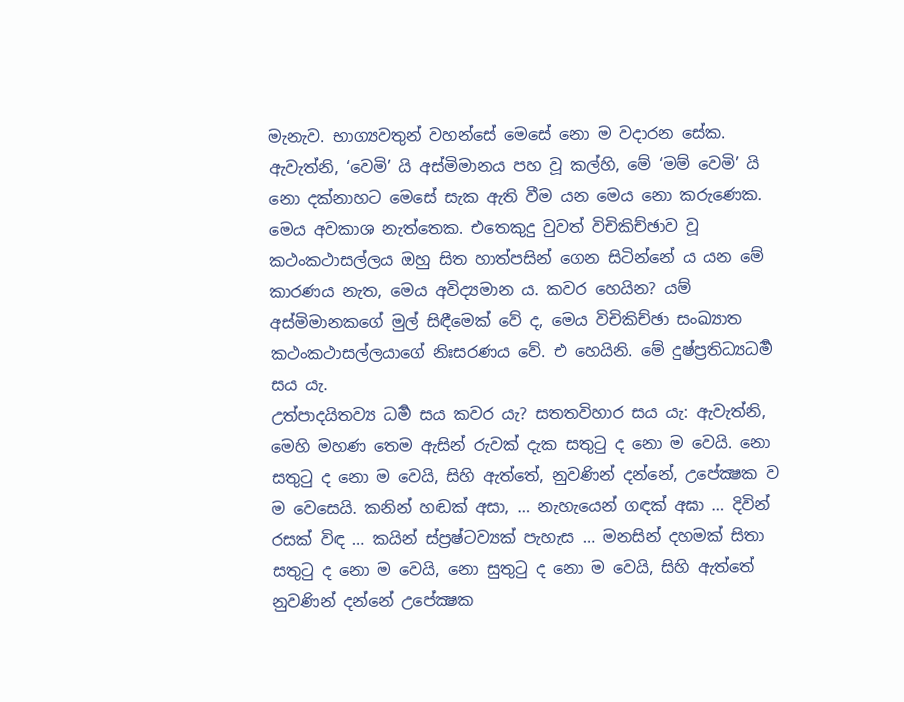මැනැව. භාග්‍යවතුන් වහන්සේ මෙසේ නො ම වදාරන සේක. ඇවැත්නි, ‘වෙමි’ යි අස්මිමානය පහ වූ කල්හි, මේ ‘මම් වෙමි’ යි නො දක්නාහට මෙසේ සැක ඇති වීම යන මෙය නො කරුණෙක. මෙය අවකාශ නැත්තෙක. එතෙකුදු වුවත් විචිකිච්ඡාව වූ කථංකථාසල්ලය ඔහු සිත හාත්පසින් ගෙන සිටින්නේ ය යන මේ කාරණය නැත, මෙය අවිද්‍යමාන ය. කවර හෙයින? යම් අස්මිමානකගේ මුල් සිඳීමෙක් වේ ද, මෙය විචිකිච්ඡා සංඛ්‍යාත කථංකථාසල්ලයාගේ නිඃසරණය වේ. එ හෙයිනි. මේ දුෂ්ප්‍රතිධ්‍යධර්‍ම සය යැ.
උත්පාදයිතව්‍ය ධර්‍ම සය කවර යැ? සතතවිහාර සය යැ: ඇවැත්නි, මෙහි මහණ තෙම ඇසින් රුවක් දැක සතුටු ද නො ම වෙයි. නො සතුටු ද නො ම වෙයි, සිහි ඇත්තේ, නුවණින් දන්නේ, උපේක්‍ෂක ව ම වෙසෙයි. කනින් හඬක් අසා, … නැහැයෙන් ගඳක් අඝා … දිවින් රසක් විඳ … කයින් ස්ප්‍රෂ්ටව්‍යක් පැහැස … මනසින් දහමක් සිතා සතුටු ද නො ම වෙයි, නො සුතුටු ද නො ම වෙයි, සිහි ඇත්තේ නුවණින් දන්නේ උපේක්‍ෂක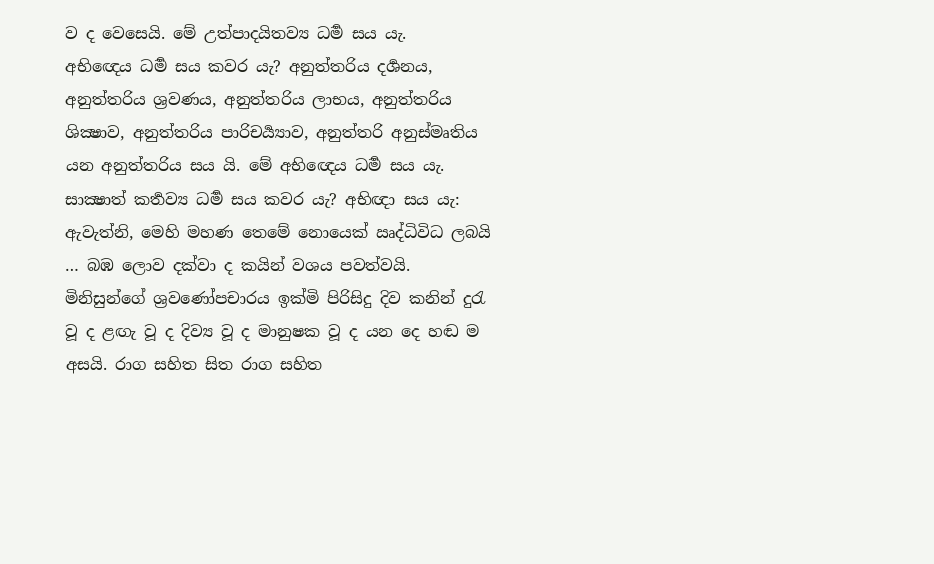ව ද වෙසෙයි. මේ උත්පාදයිතව්‍ය ධර්‍ම සය යැ.
අභිඥෙය ධර්‍ම සය කවර යැ? අනුත්තරිය දර්‍ශනය, අනුත්තරිය ශ්‍රවණය, අනුත්තරිය ලාභය, අනුත්තරිය ශික්‍ෂාව, අනුත්තරිය පාරිචර්‍ය්‍යාව, අනුත්තරි අනුස්මෘතිය යන අනුත්තරිය සය යි. මේ අභිඥෙය ධර්‍ම සය යැ.
සාක්‍ෂාත් කර්‍තව්‍ය ධර්‍ම සය කවර යැ? අභිඥා සය යැ: ඇවැත්නි, මෙහි මහණ තෙමේ නොයෙක් ඍද්ධිවිධ ලබයි … බඹ ලොව දක්වා ද කයින් වශය පවත්වයි. මිනිසුන්ගේ ශ්‍රවණෝපචාරය ඉක්මි පිරිසිදු දිව කනින් දුරැ වූ ද ළඟැ වූ ද දිව්‍ය වූ ද මානුෂක වූ ද යන දෙ හඬ ම අසයි. රාග සහිත සිත රාග සහිත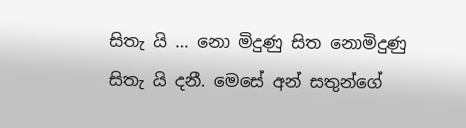සිතැ යි … නො මිදුණු සිත නොමිදුණු සිතැ යි දනී. මෙසේ අන් සතුන්ගේ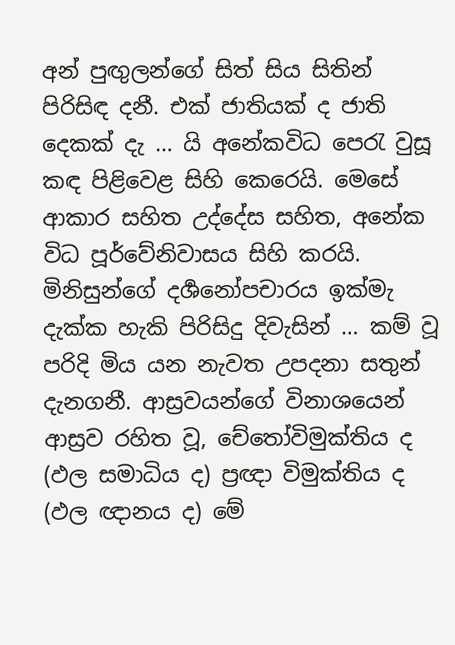අන් පුඟුලන්ගේ සිත් සිය සිතින් පිරිසිඳ දනී. එක් ජාතියක් ද ජාති දෙකක් දැ … යි අනේකවිධ පෙරැ වුසූ කඳ පිළිවෙළ සිහි කෙරෙයි. මෙසේ ආකාර සහිත උද්දේස සහිත, අනේක විධ පූර්වේනිවාසය සිහි කරයි. මිනිසුන්ගේ දර්‍ශනෝපචාරය ඉක්මැ දැක්ක හැකි පිරිසිදු දිවැසින් … කම් වූ පරිදි මිය යන නැවත උපදනා සතුන් දැනගනී. ආස්‍රවයන්ගේ විනාශයෙන් ආස්‍රව රහිත වූ, චේතෝවිමුක්තිය ද (ඵල සමාධිය ද) ප්‍රඥා විමුක්තිය ද (ඵල ඥානය ද) මේ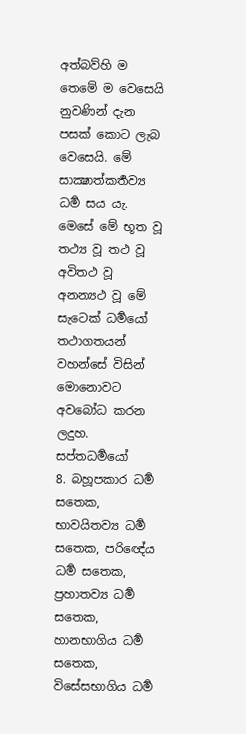අත්බව්හි ම තෙමේ ම වෙසෙයි නුවණින් දැන පසක් කොට ලැබ වෙසෙයි. මේ සාක්‍ෂාත්කර්‍තව්‍ය ධර්‍ම සය යැ.
මෙසේ මේ භූත වූ තථ්‍ය වූ තථ වූ අවිතථ වූ අනන්‍යථ වූ මේ සැටෙක් ධර්‍මයෝ තථාගතයන් වහන්සේ විසින් මොනොවට අවබෝධ කරන ලදුහ.
සප්තධර්‍මයෝ
8. බහූපකාර ධර්‍ම සතෙක, භාවයිතව්‍ය ධර්‍ම සතෙක, පරිඥේය ධර්‍ම සතෙක, ප්‍රහාතව්‍ය ධර්‍ම සතෙක, හානභාගිය ධර්‍ම සතෙක, විසේසභාගිය ධර්‍ම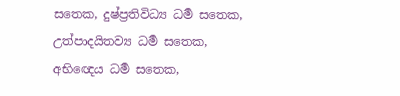සතෙක, දුෂ්ප්‍රතිවිධ්‍ය ධර්‍ම සතෙක, උත්පාදයිතව්‍ය ධර්‍ම සතෙක, අභිඥෙය ධර්‍ම සතෙක,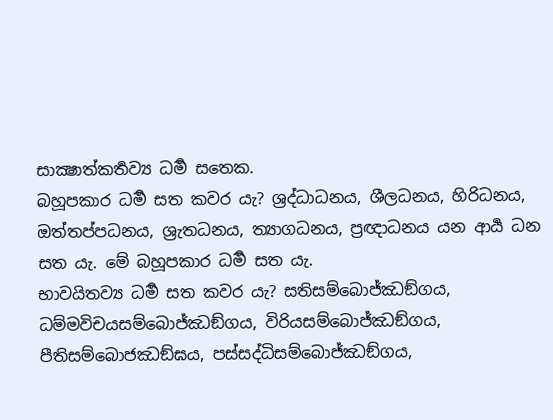සාක්‍ෂාත්කර්‍තව්‍ය ධර්‍ම සතෙක.
බහූපකාර ධර්‍ම සත කවර යැ? ශ්‍රද්ධාධනය, ශීලධනය, හිරිධනය, ඔත්තප්පධනය, ශ්‍රැතධනය, ත්‍යාගධනය, ප්‍රඥාධනය යන ආර්‍ය ධන සත යැ. මේ බහූපකාර ධර්‍ම සත යැ.
භාවයිතව්‍ය ධර්‍ම සත කවර යැ? සතිසම්බොජ්ඣඞ්ගය, ධම්මවිචයසම්බොජ්ඣඞ්ගය, විරියසම්බොජ්ඣඞ්ගය, පීතිසම්බොජඣඞ්ඝය, පස්සද්ධිසම්බොජ්ඣඞ්ගය,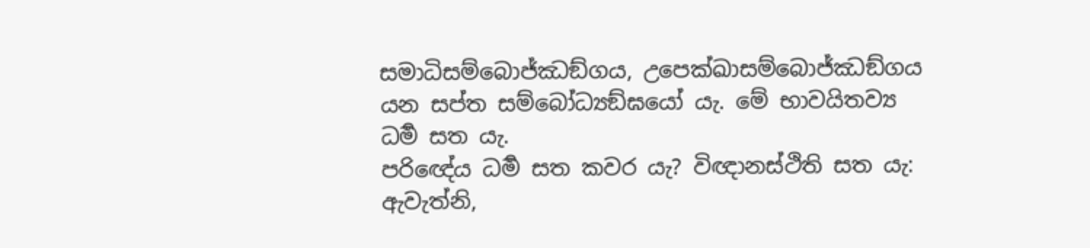සමාධිසම්බොජ්ඣඞ්ගය, උපෙක්ඛාසම්බොජ්ඣඞ්ගය යන සප්ත සම්බෝධ්‍යඞ්ඝයෝ යැ. මේ භාවයිතව්‍ය ධර්‍ම සත යැ.
පරිඥේය ධර්‍ම සත කවර යැ? විඥානස්ථිති සත යැ: ඇවැත්නි,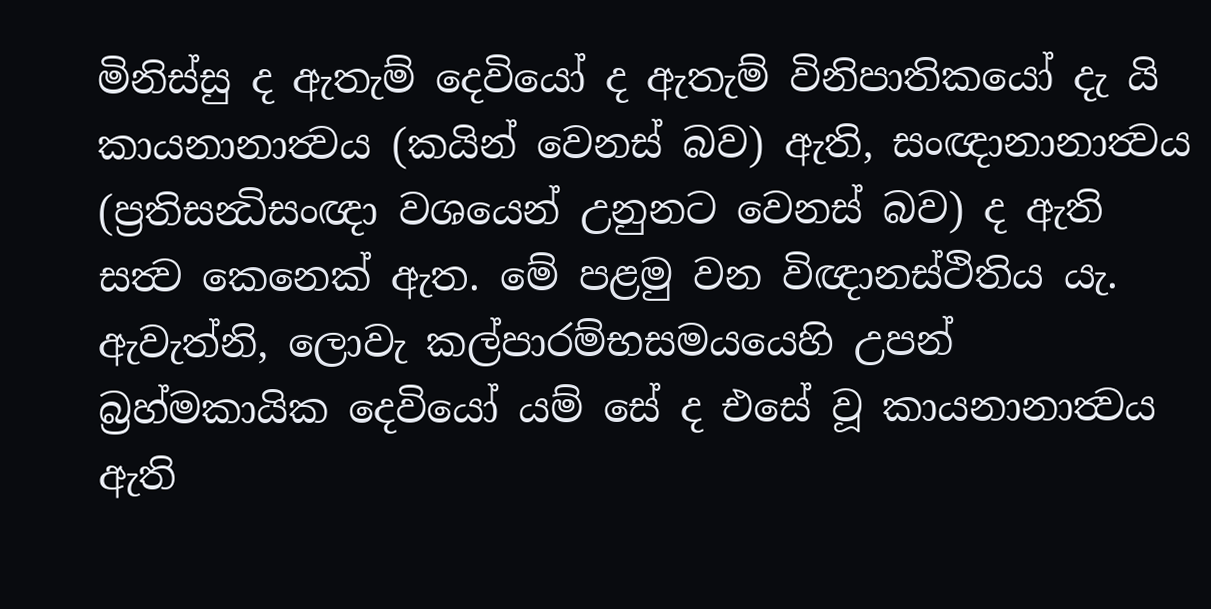මිනිස්සු ද ඇතැම් දෙවියෝ ද ඇතැම් විනිපාතිකයෝ දැ යි කායනානාත්‍වය (කයින් වෙනස් බව) ඇති, සංඥානානාත්‍වය (ප්‍රතිසන්‍ධිසංඥා වශයෙන් උනුනට වෙනස් බව) ද ඇති සත්‍ව කෙනෙක් ඇත. මේ පළමු වන විඥානස්ථිතිය යැ.
ඇවැත්නි, ලොවැ කල්පාරම්භසමයයෙහි උපන් බ්‍රහ්මකායික දෙවියෝ යම් සේ ද එසේ වූ කායනානාත්‍වය ඇති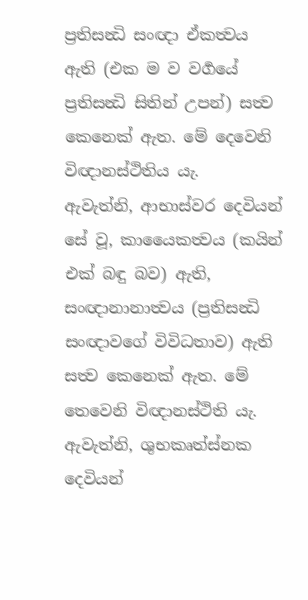ප්‍රතිසන්‍ධි සංඥා ඒකත්‍වය ඇති (එක ම ව වර්‍ගයේ ප්‍රතිසන්‍ධි සිතින් උපන්) සත්‍ව කෙනෙක් ඇත. මේ දෙවෙනි විඥානස්ථිතිය යැ.
ඇවැත්නි, ආභාස්වර දෙවියන් සේ වූ, කායෛකත්‍වය (කයින් එක් බඳු බව) ඇති, සංඥානානාත්‍වය (ප්‍රතිසන්‍ධි සංඥාවගේ විවිධතාව) ඇති සත්‍ව කෙනෙක් ඇත. මේ තෙවෙනි විඥානස්ථිති යැ.
ඇවැත්නි, ශුභකෘත්ස්නක දෙවියන්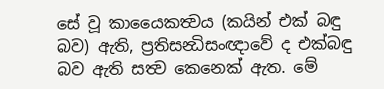සේ වූ කායෛකත්‍වය (කයින් එක් බඳු බව) ඇති, ප්‍රතිසන්‍ධිසංඥාවේ ද එක්බඳු බව ඇති සත්‍ව කෙනෙක් ඇත. මේ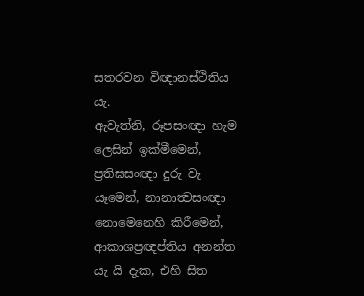සතරවන විඥානස්ථිතිය යැ.
ඇවැත්නි, රූපසංඥා හැම ලෙසින් ඉක්මීමෙන්, ප්‍රතිඝසංඥා දුරු වැ යෑමෙන්, නානාත්‍වසංඥා නොමෙනෙහි කිරීමෙන්, ආකාශප්‍රඥප්තිය අනන්ත යැ යි දැක, එහි සිත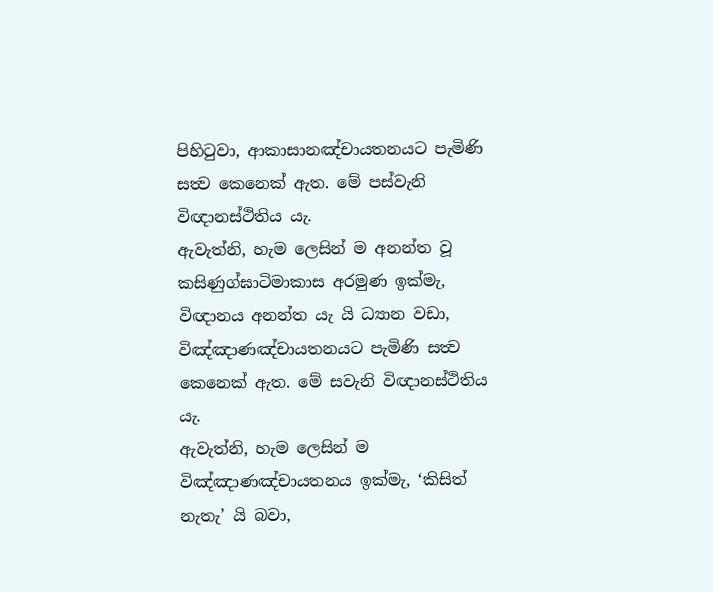පිහිටුවා, ආකාසානඤ්චායතනයට පැමිණි සත්‍ව කෙනෙක් ඇත. මේ පස්වැනි විඥානස්ථිතිය යැ.
ඇවැත්නි, හැම ලෙසින් ම අනන්ත වූ කසිණුග්ඝාටිමාකාස අරමුණ ඉක්මැ, විඥානය අනන්ත යැ යි ධ්‍යාන වඩා, විඤ්ඤාණඤ්චායතනයට පැමිණි සත්‍ව කෙනෙක් ඇත. මේ සවැනි විඥානස්ථිතිය යැ.
ඇවැත්නි, හැම ලෙසින් ම විඤ්ඤාණඤ්චායතනය ඉක්මැ, ‘කිසිත් නැතැ’ යි බවා,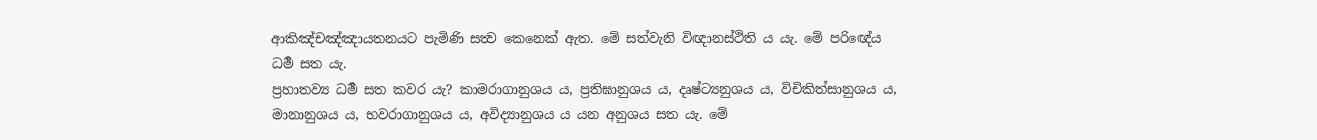ආකිඤ්චඤ්ඤායතනයට පැමිණි සත්‍ව කෙනෙක් ඇත. මේ සත්වැනි විඥානස්ථිති ය යැ. මේ පරිඥේය ධර්‍ම සත යැ.
ප්‍රහාතව්‍ය ධර්‍ම සත කවර යැ? කාමරාගානුශය ය, ප්‍රතිඝානුශය ය, දෘෂ්ට්‍යනුශය ය, විචිකිත්සානුශය ය, මානානුශය ය, භවරාගානුශය ය, අවිද්‍යානුශය ය යන අනුශය සත යැ. මේ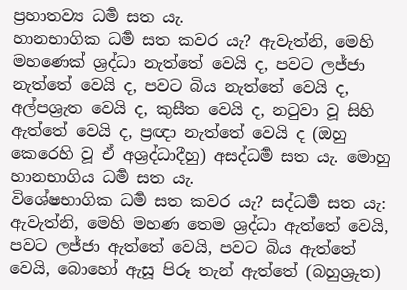ප්‍රහාතව්‍ය ධර්‍ම සත යැ.
හානභාගික ධර්‍ම සත කවර යැ? ඇවැත්නි, මෙහි මහණෙක් ශ්‍රද්ධා නැත්තේ වෙයි ද, පවට ලජ්ජා නැත්තේ වෙයි ද, පවට බිය නැත්තේ වෙයි ද, අල්පශ්‍රැත වෙයි ද, කුසීත වෙයි ද, නටුවා වූ සිහි ඇත්තේ වෙයි ද, ප්‍රඥා නැත්තේ වෙයි ද (ඔහු කෙරෙහි වූ ඒ අශ්‍රද්ධාදීහු) අසද්ධර්‍ම සත යැ. මොහු හානභාගිය ධර්‍ම සත යැ.
විශේෂභාගික ධර්‍ම සත කවර යැ? සද්ධර්‍ම සත යැ: ඇවැත්නි, මෙහි මහණ තෙම ශ්‍රද්ධා ඇත්තේ වෙයි, පවට ලජ්ජා ඇත්තේ වෙයි, පවට බිය ඇත්තේ වෙයි, බොහෝ ඇසූ පිරූ තැන් ඇත්තේ (බහුශ්‍රුත)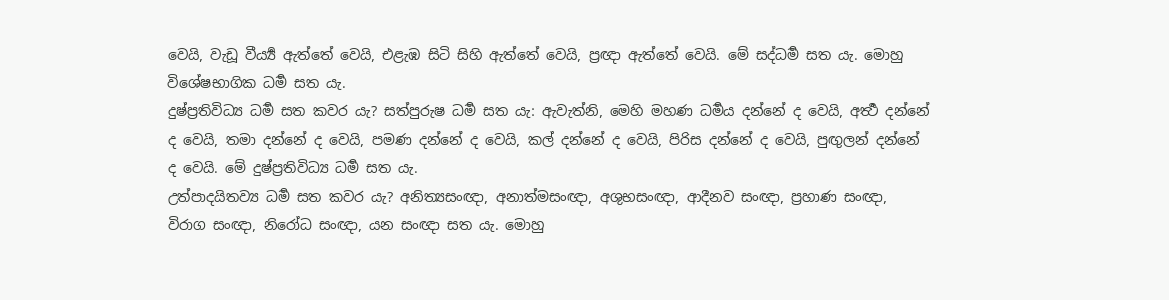වෙයි, වැඩූ වීර්‍ය්‍ය ඇත්තේ වෙයි, එළැඹ සිටි සිහි ඇත්තේ වෙයි, ප්‍රඥා ඇත්තේ වෙයි. මේ සද්ධර්‍ම සත යැ. මොහු විශේෂභාගික ධර්‍ම සත යැ.
දුෂ්ප්‍රතිවිධ්‍ය ධර්‍ම සත කවර යැ? සත්පුරුෂ ධර්‍ම සත යැ: ඇවැත්නි, මෙහි මහණ ධර්‍මය දන්නේ ද වෙයි, අර්‍ත්‍ථ දන්නේ ද වෙයි, තමා දන්නේ ද වෙයි, පමණ දන්නේ ද වෙයි, කල් දන්නේ ද වෙයි, පිරිස දන්නේ ද වෙයි, පුඟුලන් දන්නේ ද වෙයි. මේ දුෂ්ප්‍රතිවිධ්‍ය ධර්‍ම සත යැ.
උත්පාදයිතව්‍ය ධර්‍ම සත කවර යැ? අනිත්‍යසංඥා, අනාත්මසංඥා, අශුභසංඥා, ආදීනව සංඥා, ප්‍රහාණ සංඥා, විරාග සංඥා, නිරෝධ සංඥා, යන සංඥා සත යැ. මොහු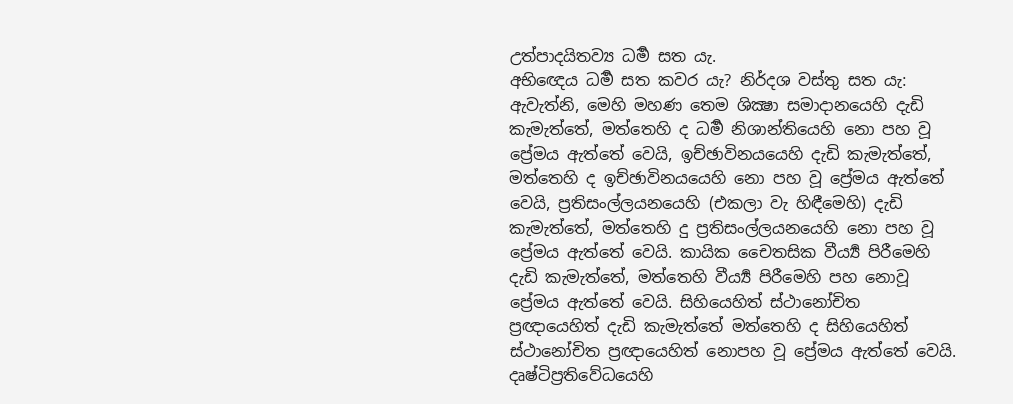උත්පාදයිතව්‍ය ධර්‍ම සත යැ.
අභිඥෙය ධර්‍ම සත කවර යැ? නිර්දශ වස්තු සත යැ: ඇවැත්නි, මෙහි මහණ තෙම ශික්‍ෂා සමාදානයෙහි දැඩි කැමැත්තේ, මත්තෙහි ද ධර්‍ම නිශාන්තියෙහි නො පහ වූ ප්‍රේමය ඇත්තේ වෙයි, ඉච්ඡාවිනයයෙහි දැඩි කැමැත්තේ, මත්තෙහි ද ඉච්ඡාවිනයයෙහි නො පහ වූ ප්‍රේමය ඇත්තේ වෙයි, ප්‍රතිසංල්ලයනයෙහි (එකලා වැ හිඳීමෙහි) දැඩි කැමැත්තේ, මත්තෙහි දු ප්‍රතිසංල්ලයනයෙහි නො පහ වූ ප්‍රේමය ඇත්තේ වෙයි. කායික චෛතසික වීර්‍ය්‍ය පිරීමෙහි දැඩි කැමැත්තේ, මත්තෙහි වීර්‍ය්‍ය පිරීමෙහි පහ නොවූ ප්‍රේමය ඇත්තේ වෙයි. සිහියෙහිත් ස්ථානෝචිත ප්‍රඥායෙහිත් දැඩි කැමැත්තේ මත්තෙහි ද සිහියෙහිත් ස්ථානෝචිත ප්‍රඥායෙහිත් නොපහ වූ ප්‍රේමය ඇත්තේ වෙයි. දෘෂ්ටිප්‍රතිවේධයෙහි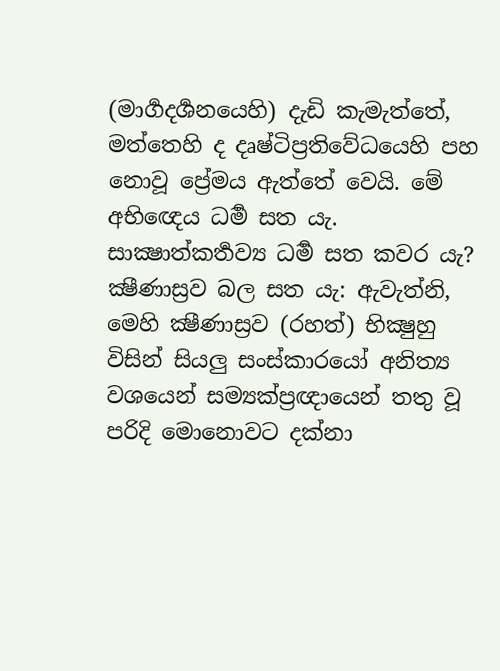(මාර්‍ගදර්‍ශනයෙහි) දැඩි කැමැත්තේ, මත්තෙහි ද දෘෂ්ටිප්‍රතිවේධයෙහි පහ නොවූ ප්‍රේමය ඇත්තේ වෙයි. මේ අභිඥෙය ධර්‍ම සත යැ.
සාක්‍ෂාත්කර්‍තව්‍ය ධර්‍ම සත කවර යැ? ක්‍ෂීණාස්‍රව බල සත යැ: ඇවැත්නි, මෙහි ක්‍ෂීණාස්‍රව (රහත්) භික්‍ෂුහු විසින් සියලු සංස්කාරයෝ අනිත්‍ය වශයෙන් සම්‍යක්ප්‍රඥායෙන් තතු වූ පරිදි මොනොවට දක්නා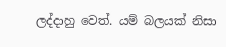ලද්දාහු වෙත්. යම් බලයක් නිසා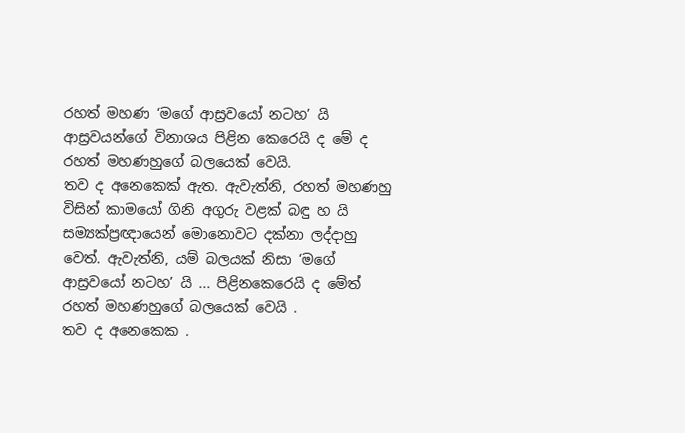රහත් මහණ ‘මගේ ආස්‍රවයෝ නටහ’ යි ආස්‍රවයන්ගේ විනාශය පිළින කෙරෙයි ද මේ ද රහත් මහණහුගේ බලයෙක් වෙයි.
තව ද අනෙකෙක් ඇත. ඇවැත්නි, රහත් මහණහු විසින් කාමයෝ ගිනි අගුරු වළක් බඳු හ යි සම්‍යක්ප්‍රඥායෙන් මොනොවට දක්නා ලද්දාහු වෙත්. ඇවැත්නි, යම් බලයක් නිසා ‘මගේ ආස්‍රවයෝ නටහ’ යි ... පිළිනකෙරෙයි ද මේත් රහත් මහණහුගේ බලයෙක් වෙයි .
තව ද අනෙකෙක .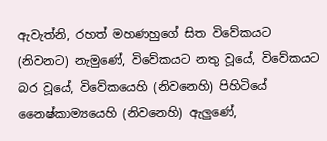ඇවැත්නි, රහත් මහණහුගේ සිත විවේකයට (නිවනට) නැමුණේ, විවේකයට නතු වූයේ, විවේකයට බර වූයේ, විවේකයෙහි (නිවනෙහි) පිහිටියේ නෛෂ්කාම්‍යයෙහි (නිවනෙහි) ඇලුණේ,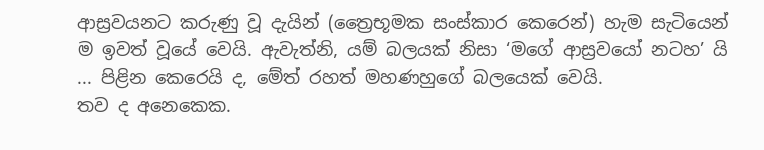ආස්‍රවයනට කරුණු වූ දැයින් (ත්‍රෛභූමක සංස්කාර කෙරෙන්) හැම සැටියෙන් ම ඉවත් වූයේ වෙයි. ඇවැත්නි, යම් බලයක් නිසා ‘මගේ ආස්‍රවයෝ නටහ’ යි ... පිළින කෙරෙයි ද, මේත් රහත් මහණහුගේ බලයෙක් වෙයි.
තව ද අනෙකෙක.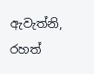ඇවැත්නි, රහත්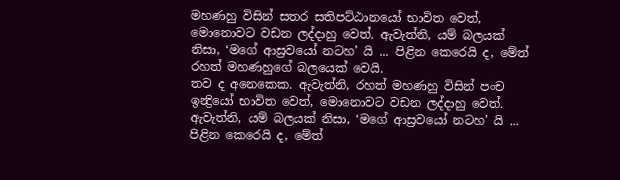මහණහු විසින් සතර සතිපට්ඨානයෝ භාවිත වෙත්, මොනොවට වඩන ලද්දාහු වෙත්. ඇවැත්නි, යම් බලයක් නිසා, ‘මගේ ආස්‍රවයෝ නටහ’ යි ... පිළින කෙරෙයි ද, මේත් රහත් මහණහුගේ බලයෙක් වෙයි.
තව ද අනෙකෙක. ඇවැත්නි, රහත් මහණහු විසින් පංච ඉන්‍ද්‍රියෝ භාවිත වෙත්, මොනොවට වඩන ලද්දාහු වෙත්. ඇවැත්නි, යම් බලයක් නිසා, ‘මගේ ආස්‍රවයෝ නටහ’ යි ... පිළින කෙරෙයි ද, මේත්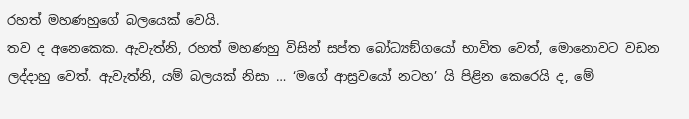රහත් මහණහුගේ බලයෙක් වෙයි.
තව ද අනෙකෙක. ඇවැත්නි, රහත් මහණහු විසින් සප්ත බෝධ්‍යඞ්ගයෝ භාවිත වෙත්, මොනොවට වඩන ලද්දාහු වෙත්. ඇවැත්නි, යම් බලයක් නිසා … ‘මගේ ආස්‍රවයෝ නටහ’ යි පිළින කෙරෙයි ද, මේ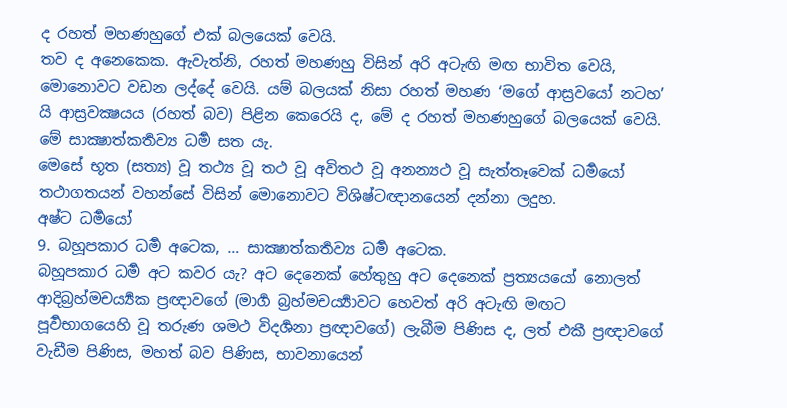ද රහත් මහණහුගේ එක් බලයෙක් වෙයි.
තව ද අනෙකෙක. ඇවැත්නි, රහත් මහණහු විසින් අරි අටැඟි මඟ භාවිත වෙයි, මොනොවට වඩන ලද්දේ වෙයි. යම් බලයක් නිසා රහත් මහණ ‘මගේ ආස්‍රවයෝ නටහ’ යි ආස්‍රවක්‍ෂයය (රහත් බව) පිළින කෙරෙයි ද, මේ ද රහත් මහණහුගේ බලයෙක් වෙයි.
මේ සාක්‍ෂාත්කර්‍තව්‍ය ධර්‍ම සත යැ.
මෙසේ භූත (සත්‍ය) වූ තථ්‍ය වූ තථ වූ අවිතථ වූ අනන්‍යථ වූ සැත්තෑවෙක් ධර්‍මයෝ තථාගතයන් වහන්සේ විසින් මොනොවට විශිෂ්ටඥානයෙන් දන්නා ලදුහ.
අෂ්ට ධර්‍මයෝ
9. බහූපකාර ධර්‍ම අටෙක, … සාක්‍ෂාත්කර්‍තව්‍ය ධර්‍ම අටෙක.
බහූපකාර ධර්‍ම අට කවර යැ? අට දෙනෙක් හේතුහු අට දෙනෙක් ප්‍රත්‍යයයෝ නොලත් ආදිබ්‍රහ්මචර්‍ය්‍යක ප්‍රඥාවගේ (මාර්‍ග බ්‍රහ්මචර්‍ය්‍යාවට හෙවත් අරි අටැඟි මඟට පූර්‍වභාගයෙහි වූ තරුණ ශමථ විදර්‍ශනා ප්‍රඥාවගේ) ලැබීම පිණිස ද, ලත් එකී ප්‍රඥාවගේ වැඩීම පිණිස, මහත් බව පිණිස, භාවනායෙන්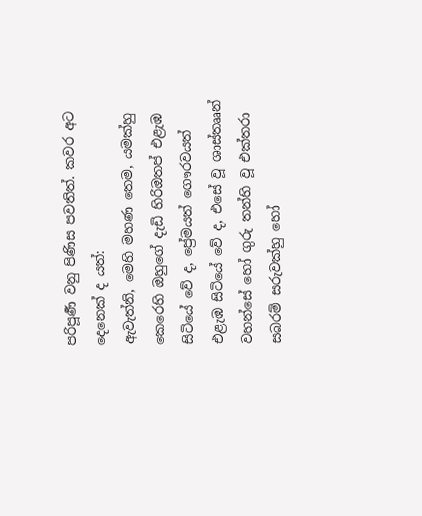පරිපූර්‍ණ වනු පිණිස පවතිත්. කවර අට දෙනෙක් ද යත්:
ඇවැත්නි, මෙහි මහණ තෙම, යමක්හු කෙරෙහි ඔහුගේ දැඩි හිරිඔතප් එළැඹ සිටියේ වේ ද, ප්‍රේමයත් ගෞරවයත් එළැඹ සිටියේ වේ ද, එසේ වූ ශාස්තෲන් වහන්සේ හෝ ගුරු තන්හි වූ එක්තරා සබරම් සරුවක්හු හෝ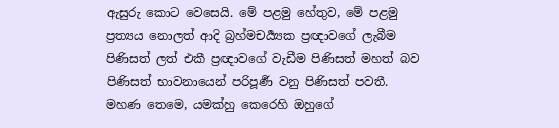ඇසුරු කොට වෙසෙයි. මේ පළමු හේතුව, මේ පළමු ප්‍රත්‍යය නොලත් ආදි බ්‍රහ්මචර්‍ය්‍යක ප්‍රඥාවගේ ලැබීම පිණිසත් ලත් එකී ප්‍රඥාවගේ වැඩීම පිණිසත් මහත් බව පිණිසත් භාවනායෙන් පරිපූර්‍ණ වනු පිණිසත් පවතී.
මහණ තෙමෙ, යමක්හු කෙරෙහි ඔහුගේ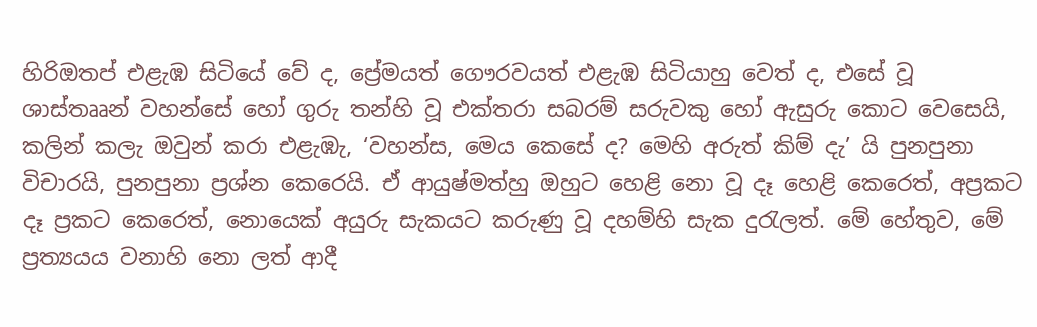හිරිඔතප් එළැඹ සිටියේ වේ ද, ප්‍රේමයත් ගෞරවයත් එළැඹ සිටියාහු වෙත් ද, එසේ වූ ශාස්තෲන් වහන්සේ හෝ ගුරු තන්හි වූ එක්තරා සබරම් සරුවකු හෝ ඇසුරු කොට වෙසෙයි, කලින් කලැ ඔවුන් කරා එළැඹැ, ‘වහන්ස, මෙය කෙසේ ද? මෙහි අරුත් කිම් දැ’ යි පුනපුනා විචාරයි, පුනපුනා ප්‍රශ්න කෙරෙයි. ඒ ආයුෂ්මත්හු ඔහුට හෙළි නො වූ දෑ හෙළි කෙරෙත්, අප්‍රකට දෑ ප්‍රකට කෙරෙත්, නොයෙක් අයුරු සැකයට කරුණු වූ දහම්හි සැක දුරැලත්. මේ හේතුව, මේ ප්‍රත්‍යයය වනාහි නො ලත් ආදී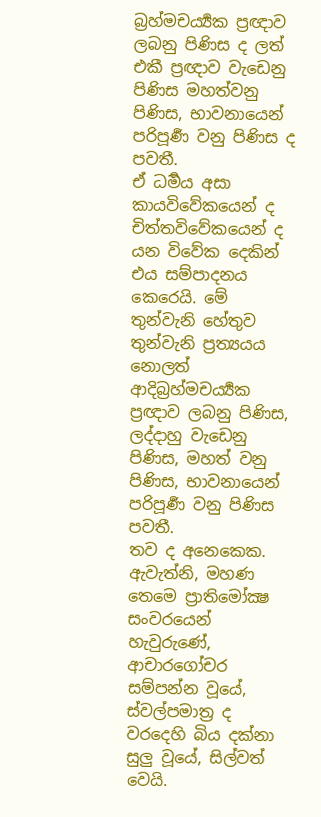බ්‍රහ්මචර්‍ය්‍යක ප්‍රඥාව ලබනු පිණිස ද ලත් එකී ප්‍රඥාව වැඩෙනු පිණිස මහත්වනු පිණිස, භාවනායෙන් පරිපූර්‍ණ වනු පිණිස ද පවතී.
ඒ ධර්‍මය අසා කායවිවේකයෙන් ද චිත්තවිවේකයෙන් ද යන විවේක දෙකින් එය සම්පාදනය කෙරෙයි. මේ තුන්වැනි හේතුව තුන්වැනි ප්‍රත්‍යයය නොලත් ආදිබ්‍රහ්මචර්‍ය්‍යක ප්‍රඥාව ලබනු පිණිස, ලද්දාහු වැඩෙනු පිණිස, මහත් වනු පිණිස, භාවනායෙන් පරිපූර්‍ණ වනු පිණිස පවතී.
තව ද අනෙකෙක. ඇවැත්නි, මහණ තෙමෙ ප්‍රාතිමෝක්‍ෂ සංවරයෙන් හැවුරුණේ, ආචාරගෝචර සම්පන්න වූයේ, ස්වල්පමාත්‍ර ද වරදෙහි බිය දක්නා සුලු වූයේ, සිල්වත් වෙයි.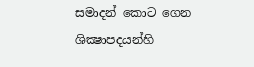සමාදන් කොට ගෙන ශික්‍ෂාපදයන්හි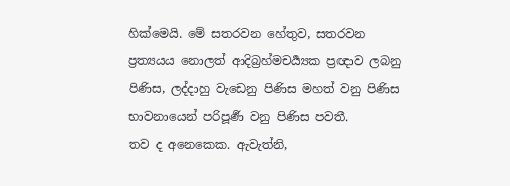හික්මෙයි. මේ සතරවන හේතුව, සතරවන ප්‍රත්‍යයය නොලත් ආදිබ්‍රහ්මචර්‍ය්‍යක ප්‍රඥාව ලබනු පිණිස, ලද්දාහු වැඩෙනු පිණිස මහත් වනු පිණිස භාවනායෙන් පරිපූර්‍ණ වනු පිණිස පවතී.
තව ද අනෙකෙක. ඇවැත්නි,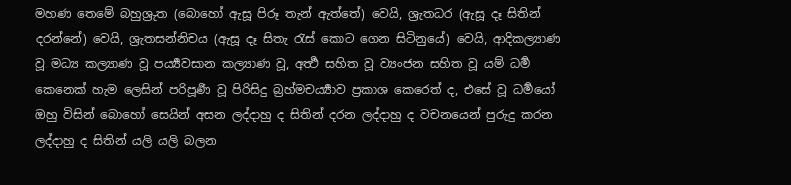මහණ තෙමේ බහුශ්‍රුත (බොහෝ ඇසූ පිරූ තැන් ඇත්තේ) වෙයි, ශ්‍රැතධර (ඇසූ දෑ සිතින් දරන්නේ) වෙයි, ශ්‍රැතසන්නිචය (ඇසූ දෑ සිතැ රැස් කොට ගෙන සිටිනුයේ) වෙයි, ආදිකල්‍යාණ වූ මධ්‍ය කල්‍යාණ වූ පර්‍ය්‍යවසාන කල්‍යාණ වූ, අර්‍ත්‍ථ සහිත වූ ව්‍යංජන සහිත වූ යම් ධර්‍ම කෙනෙක් හැම ලෙසින් පරිපූර්‍ණ වූ පිරිසිදු බ්‍රහ්මචර්‍ය්‍යාව ප්‍රකාශ කෙරෙත් ද, එසේ වූ ධර්‍මයෝ ඔහු විසින් බොහෝ සෙයින් අසන ලද්දාහු ද සිතින් දරන ලද්දාහු ද වචනයෙන් පුරුදු කරන ලද්දාහු ද සිතින් යලි යලි බලන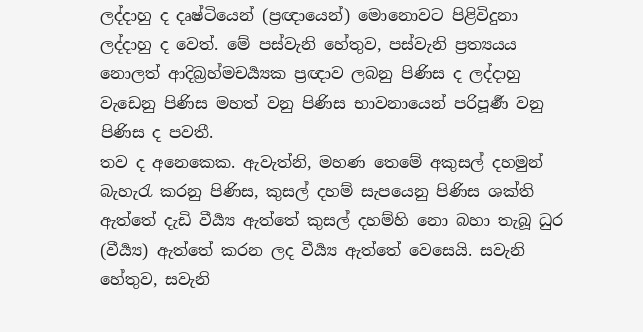ලද්දාහු ද දෘෂ්ටියෙන් (ප්‍රඥායෙන්) මොනොවට පිළිවිදුනා ලද්දාහු ද වෙත්. මේ පස්වැනි හේතුව, පස්වැනි ප්‍රත්‍යයය නොලත් ආදිබ්‍රහ්මචර්‍ය්‍යක ප්‍රඥාව ලබනු පිණිස ද ලද්දාහු වැඩෙනු පිණිස මහත් වනු පිණිස භාවනායෙන් පරිපූර්‍ණ වනු පිණිස ද පවතී.
තව ද අනෙකෙක. ඇවැත්නි, මහණ තෙමේ අකුසල් දහමුන් බැහැරැ කරනු පිණිස, කුසල් දහම් සැපයෙනු පිණිස ශක්ති ඇත්තේ දැඩි වීර්‍ය්‍ය ඇත්තේ කුසල් දහම්හි නො බහා තැබූ ධුර (වීර්‍ය්‍ය) ඇත්තේ කරන ලද වීර්‍ය්‍ය ඇත්තේ වෙසෙයි. සවැනි හේතුව, සවැනි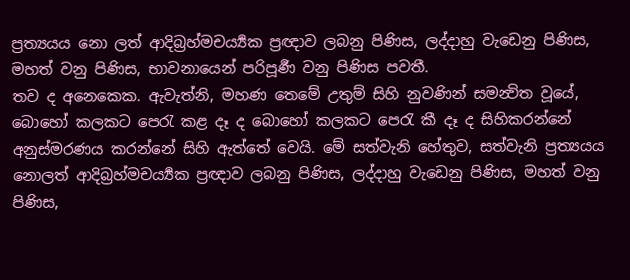ප්‍රත්‍යයය නො ලත් ආදිබ්‍රහ්මචර්‍ය්‍යක ප්‍රඥාව ලබනු පිණිස, ලද්දාහු වැඩෙනු පිණිස, මහත් වනු පිණිස, භාවනායෙන් පරිපූර්‍ණ වනු පිණිස පවතී.
තව ද අනෙකෙක. ඇවැත්නි, මහණ තෙමේ උතුම් සිහි නුවණින් සමන්‍විත වූයේ, බොහෝ කලකට පෙරැ කළ දෑ ද බොහෝ කලකට පෙරැ කී දෑ ද සිහිකරන්නේ අනුස්මරණය කරන්නේ සිහි ඇත්තේ වෙයි. මේ සත්වැනි හේතුව, සත්වැනි ප්‍රත්‍යයය නොලත් ආදිබ්‍රහ්මචර්‍ය්‍යක ප්‍රඥාව ලබනු පිණිස, ලද්දාහු වැඩෙනු පිණිස, මහත් වනු පිණිස,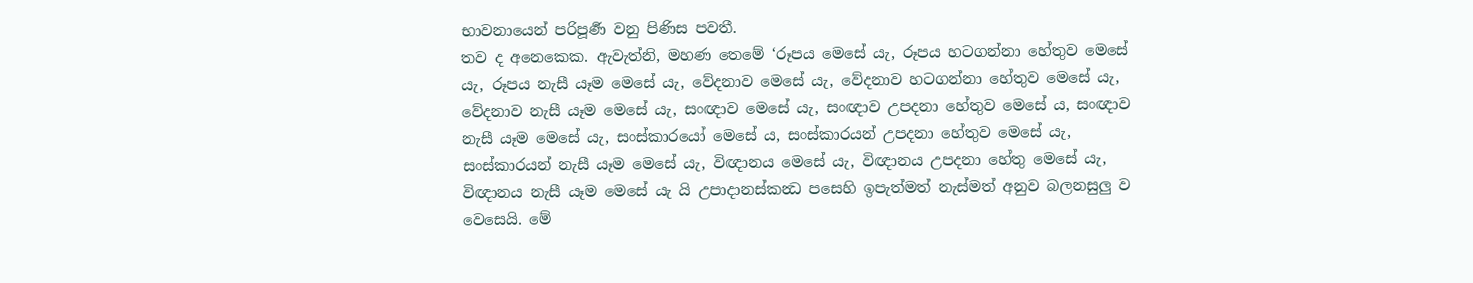භාවනායෙන් පරිපූර්‍ණ වනු පිණිස පවතී.
තව ද අනෙකෙක. ඇවැත්නි, මහණ තෙමේ ‘රූපය මෙසේ යැ, රූපය හටගන්නා හේතුව මෙසේ යැ, රූපය නැසී යෑම මෙසේ යැ, වේදනාව මෙසේ යැ, වේදනාව හටගන්නා හේතුව මෙසේ යැ, වේදනාව නැසී යෑම මෙසේ යැ, සංඥාව මෙසේ යැ, සංඥාව උපදනා හේතුව මෙසේ ය, සංඥාව නැසී යෑම මෙසේ යැ, සංස්කාරයෝ මෙසේ ය, සංස්කාරයන් උපදනා හේතුව මෙසේ යැ, සංස්කාරයන් නැසී යෑම මෙසේ යැ, විඥානය මෙසේ යැ, විඥානය උපදනා හේතු මෙසේ යැ, විඥානය නැසී යෑම මෙසේ යැ යි උපාදානස්කන්‍ධ පසෙහි ඉපැත්මත් නැස්මත් අනුව බලනසුලු ව වෙසෙයි. මේ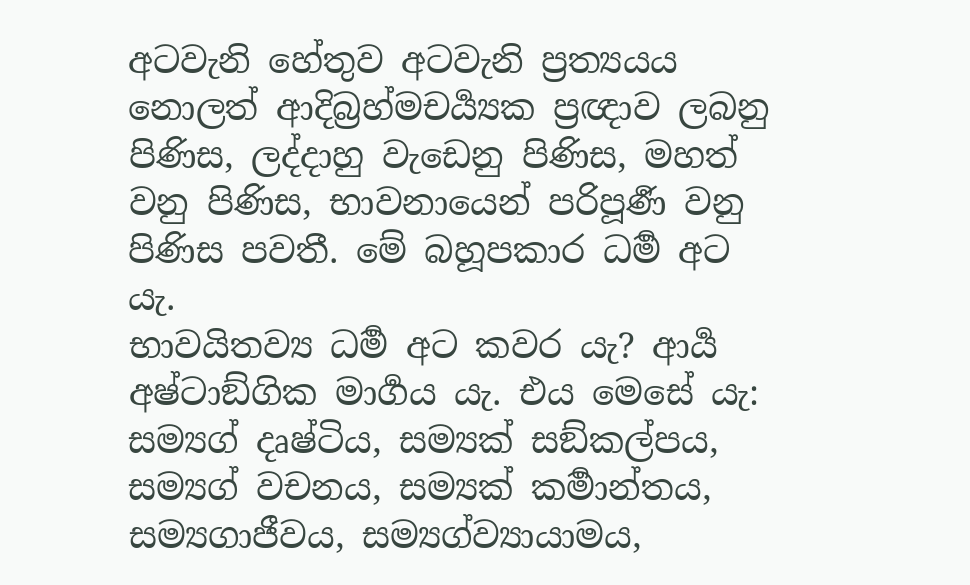අටවැනි හේතුව අටවැනි ප්‍රත්‍යයය නොලත් ආදිබ්‍රහ්මචර්‍ය්‍යක ප්‍රඥාව ලබනු පිණිස, ලද්දාහු වැඩෙනු පිණිස, මහත් වනු පිණිස, භාවනායෙන් පරිපූර්‍ණ වනු පිණිස පවතී. මේ බහූපකාර ධර්‍ම අට යැ.
භාවයිතව්‍ය ධර්‍ම අට කවර යැ? ආර්‍ය අෂ්ටාඞ්ගික මාර්‍ගය යැ. එය මෙසේ යැ: සම්‍යග් දෘෂ්ටිය, සම්‍යක් සඞ්කල්පය, සම්‍යග් වචනය, සම්‍යක් කර්‍මාන්තය, සම්‍යගාජීවය, සම්‍යග්ව්‍යායාමය,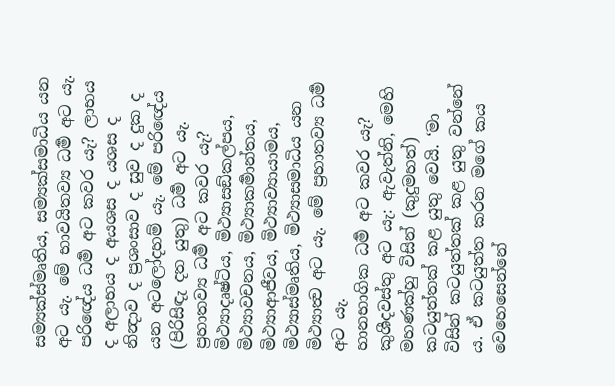සම්‍යක්ස්මෘතිය, සම්‍යක්සමාධිය යන අට යැ. මේ භාවයිතව්‍ය ධර්‍ම අට යැ.
පරිඥේය ධර්‍ම අට කවර යැ? ලාභය ද අලාභය ද අයශස ද යශස ද නින්‍දාව ද ප්‍රශංසාව ද සුව ද දුක ද යන අටලෝදහම් යැ. මේ පරිඥේය (පිරිසිඳැ දත යුතු) ධර්‍ම අට යැ.
ප්‍රහාතව්‍ය ධර්‍ම අට කවර යැ? මිථ්‍යාදෘෂ්ටිය, මිථ්‍යාසඞ්කල්පය, මිථ්‍යාවචනය, මිථ්‍යාකර්‍මාන්තය, මිථ්‍යාආජීවය, මිථ්‍යාව්‍යායාමය, මිථ්‍යාස්මෘතිය, මිථ්‍යාසමාධිය යන මිථ්‍යාත්‍ව අට යැ. මේ ප්‍රහාතව්‍ය ධර්‍ම අට යැ.
හානභාගික ධර්‍ම අට කවර යැ? කුශීදවස්තු අට යැ: ඇවැත්නි, මෙහි මහණක්හු විසින් (කුදුමහත්) කටයුත්තක් කළ යුතු වෙයි. ‘මා විසින් කටයුත්තක් කළ යුතු වන්නේ ය. ඒ කටයුත්ත කරන මගේ කය වෙහෙසෙන්නේ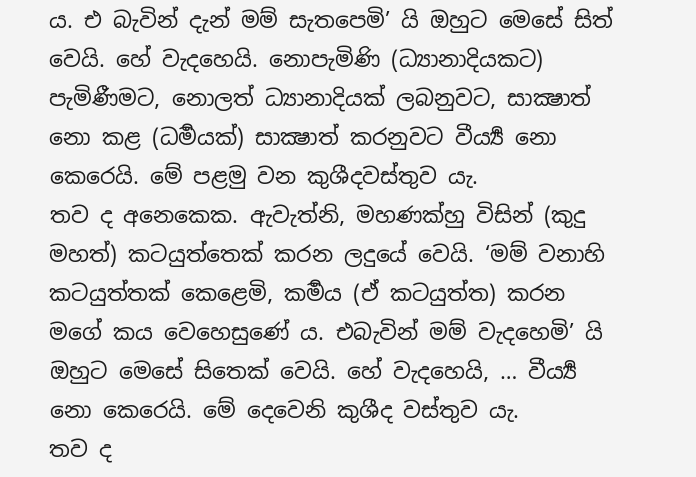ය. එ බැවින් දැන් මම් සැතපෙමි’ යි ඔහුට මෙසේ සිත් වෙයි. හේ වැදහෙයි. නොපැමිණි (ධ්‍යානාදියකට) පැමිණීමට, නොලත් ධ්‍යානාදියක් ලබනුවට, සාක්‍ෂාත් නො කළ (ධර්‍මයක්) සාක්‍ෂාත් කරනුවට වීර්‍ය්‍ය නො කෙරෙයි. මේ පළමු වන කුශීදවස්තුව යැ.
තව ද අනෙකෙක. ඇවැත්නි, මහණක්හු විසින් (කුදු මහත්) කටයුත්තෙක් කරන ලදුයේ වෙයි. ‘මම් වනාහි කටයුත්තක් කෙළෙමි, කර්‍මය (ඒ කටයුත්ත) කරන මගේ කය වෙහෙසුණේ ය. එබැවින් මම් වැදහෙමි’ යි ඔහුට මෙසේ සිතෙක් වෙයි. හේ වැදහෙයි, … වීර්‍ය්‍ය නො කෙරෙයි. මේ දෙවෙනි කුශීද වස්තුව යැ.
තව ද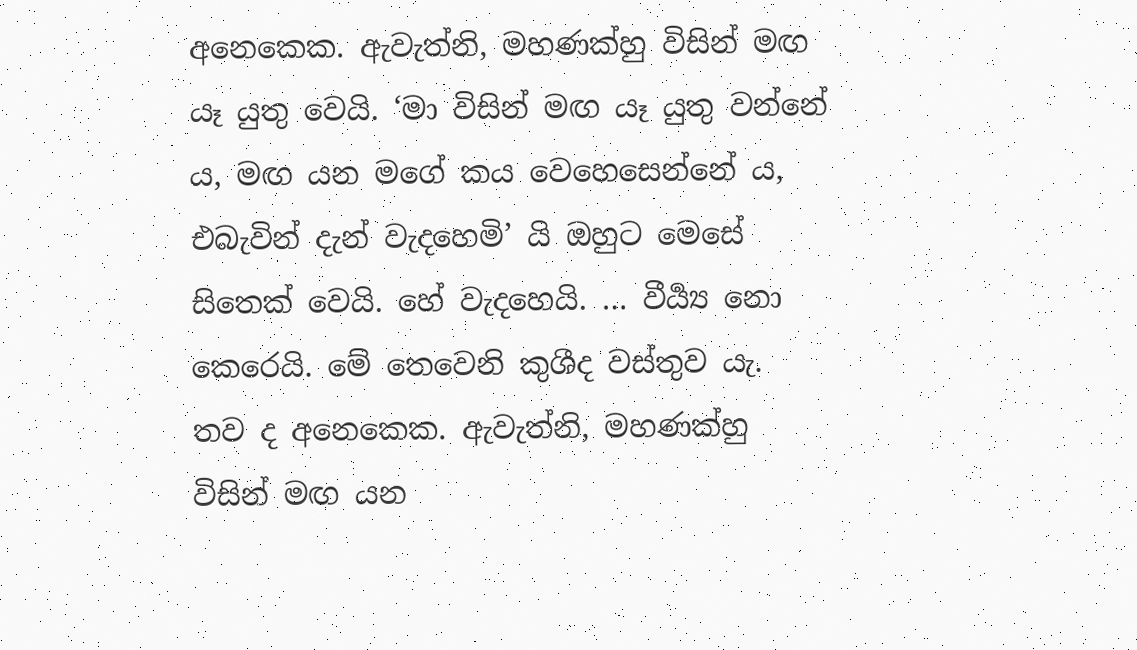අනෙකෙක. ඇවැත්නි, මහණක්හු විසින් මඟ යෑ යුතු වෙයි. ‘මා විසින් මඟ යෑ යුතු වන්නේ ය, මඟ යන මගේ කය වෙහෙසෙන්නේ ය, එබැවින් දැන් වැදහෙමි’ යි ඔහුට මෙසේ සිතෙක් වෙයි. හේ වැදහෙයි. … වීර්‍ය්‍ය නො කෙරෙයි. මේ තෙවෙනි කුශීද වස්තුව යැ.
තව ද අනෙකෙක. ඇවැත්නි, මහණක්හු විසින් මඟ යන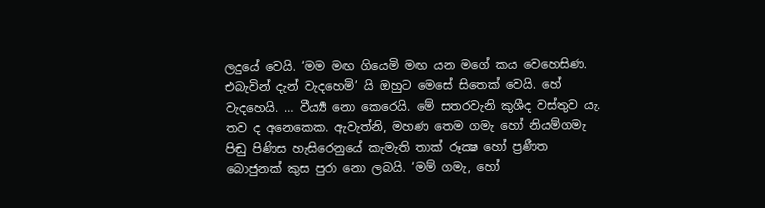ලදුයේ වෙයි. ‘මම මඟ ගියෙමි මඟ යන මගේ කය වෙහෙසිණ. එබැවින් දැන් වැදහෙමි’ යි ඔහුට මෙසේ සිතෙක් වෙයි. හේ වැදහෙයි. … වීර්‍ය්‍ය නො කෙරෙයි. මේ සතරවැනි කුශීද වස්තුව යැ.
තව ද අනෙකෙක. ඇවැත්නි, මහණ තෙම ගමැ හෝ නියම්ගමැ පිඬු පිණිස හැසිරෙනුයේ කැමැති තාක් රූක්‍ෂ හෝ ප්‍රණීත බොජුනක් කුස පුරා නො ලබයි. ‘මම් ගමැ, හෝ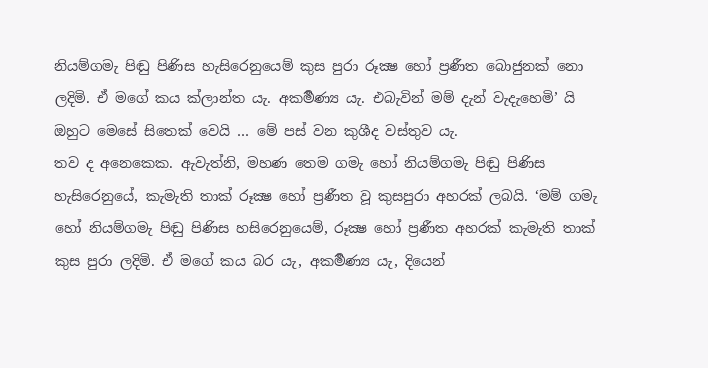නියම්ගමැ පිඬු පිණිස හැසිරෙනුයෙම් කුස පුරා රූක්‍ෂ හෝ ප්‍රණීත බොජුනක් නො ලදිමි. ඒ මගේ කය ක්ලාන්ත යැ. අකර්‍මණ්‍ය යැ. එබැවින් මම් දැන් වැදැහෙමි’ යි ඔහුට මෙසේ සිතෙක් වෙයි … මේ පස් වන කුශීද වස්තුව යැ.
තව ද අනෙකෙක. ඇවැත්නි, මහණ තෙම ගමැ හෝ නියම්ගමැ පිඬු පිණිස හැසිරෙනුයේ, කැමැති තාක් රූක්‍ෂ හෝ ප්‍රණීත වූ කුසපුරා අහරක් ලබයි. ‘මම් ගමැ හෝ නියම්ගමැ පිඬු පිණිස හසිරෙනුයෙම්, රූක්‍ෂ හෝ ප්‍රණීත අහරක් කැමැති තාක් කුස පුරා ලදිමි. ඒ මගේ කය බර යැ, අකර්‍මණ්‍ය යැ, දියෙන්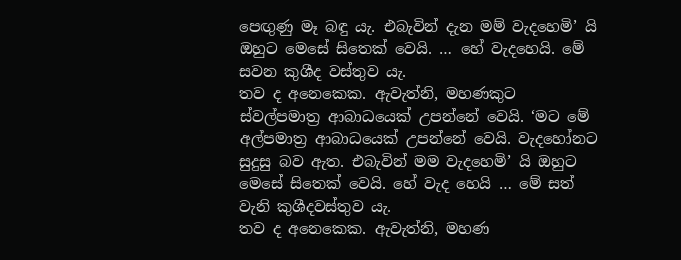පෙඟුණු මෑ බඳු යැ. එබැවින් දැන මම් වැදහෙමි’ යි ඔහුට මෙසේ සිතෙක් වෙයි. … හේ වැදහෙයි. මේ සවන කුශීද වස්තුව යැ.
තව ද අනෙකෙක. ඇවැත්නි, මහණකුට ස්වල්පමාත්‍ර ආබාධයෙක් උපන්නේ වෙයි. ‘මට මේ අල්පමාත්‍ර ආබාධයෙක් උපන්නේ වෙයි. වැදහෝනට සුදුසු බව ඇත. එබැවින් මම වැදහෙමි’ යි ඔහුට මෙසේ සිතෙක් වෙයි. හේ වැද හෙයි … මේ සත් වැනි කුශීදවස්තුව යැ.
තව ද අනෙකෙක. ඇවැත්නි, මහණ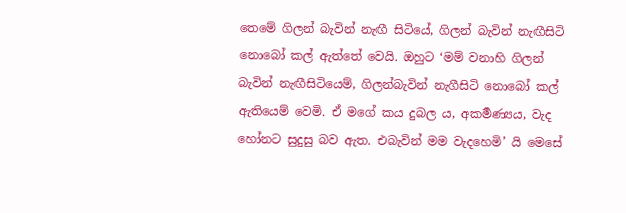තෙමේ ගිලන් බැවින් නැඟී සිටියේ, ගිලන් බැවින් නැඟීසිටි නොබෝ කල් ඇත්තේ වෙයි. ඔහුට ‘මම් වනාහි ගිලන් බැවින් නැඟීසිටියෙම්, ගිලන්බැවින් නැගීසිටි නොබෝ කල් ඇතියෙම් වෙමි. ඒ මගේ කය දුබල ය, අකර්‍මණ්‍යය, වැද හෝනට සුදුසු බව ඇත. එබැවින් මම වැදහෙමි’ යි මෙසේ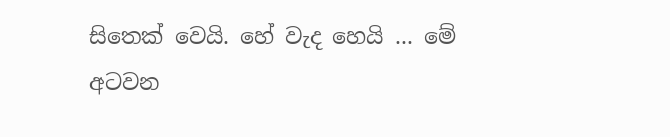සිතෙක් වෙයි. හේ වැද හෙයි ... මේ අටවන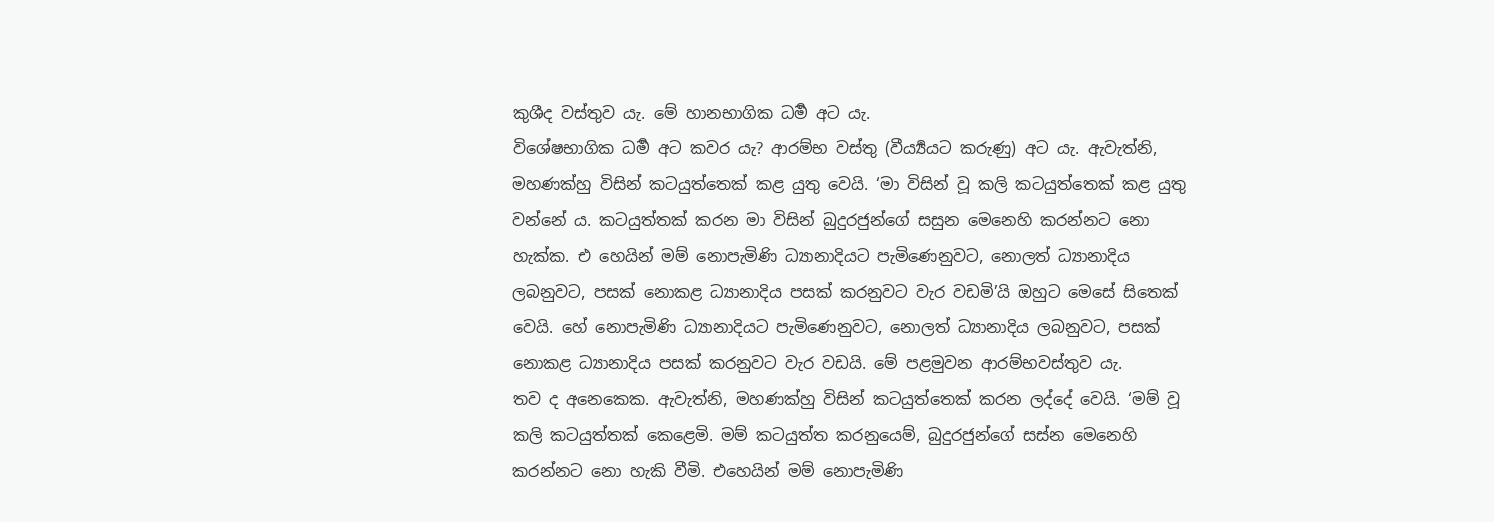කුශීද වස්තුව යැ. මේ හානභාගික ධර්‍ම අට යැ.
විශේෂභාගික ධර්‍ම අට කවර යැ? ආරම්භ වස්තු (වීර්‍ය්‍යයට කරුණු) අට යැ. ඇවැත්නි, මහණක්හු විසින් කටයුත්තෙක් කළ යුතු වෙයි. ‘මා විසින් වූ කලි කටයුත්තෙක් කළ යුතු වන්නේ ය. කටයුත්තක් කරන මා විසින් බුදුරජුන්ගේ සසුන මෙනෙහි කරන්නට නො හැක්ක. එ හෙයින් මම් නොපැමිණි ධ්‍යානාදියට පැමිණෙනුවට, නොලත් ධ්‍යානාදිය ලබනුවට, පසක් නොකළ ධ්‍යානාදිය පසක් කරනුවට වැර වඩමි’යි ඔහුට මෙසේ සිතෙක් වෙයි. හේ නොපැමිණි ධ්‍යානාදියට පැමිණෙනුවට, නොලත් ධ්‍යානාදිය ලබනුවට, පසක් නොකළ ධ්‍යානාදිය පසක් කරනුවට වැර වඩයි. මේ පළමුවන ආරම්භවස්තුව යැ.
තව ද අනෙකෙක. ඇවැත්නි, මහණක්හු විසින් කටයුත්තෙක් කරන ලද්දේ වෙයි. ‘මම් වූ කලි කටයුත්තක් කෙළෙමි. මම් කටයුත්ත කරනුයෙම්, බුදුරජුන්ගේ සස්න මෙනෙහි කරන්නට නො හැකි වීමි. එහෙයින් මම් නොපැමිණි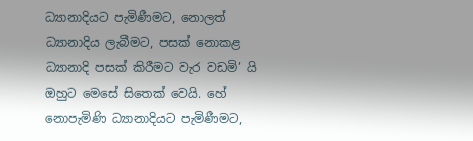ධ්‍යානාදියට පැමිණීමට, නොලත් ධ්‍යානාදිය ලැබීමට, පසක් නොකළ ධ්‍යානාදි පසක් කිරීමට වැර වඩමි’ යි ඔහුට මෙසේ සිතෙක් වෙයි. හේ නොපැමිණි ධ්‍යානාදියට පැමිණීමට,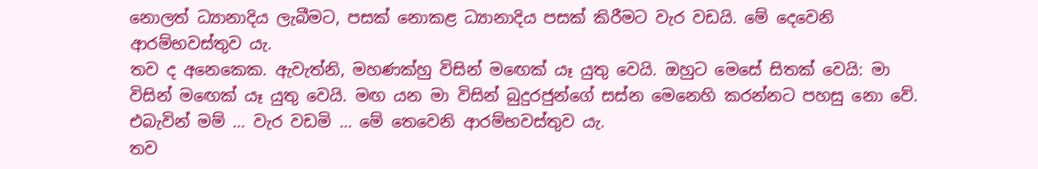නොලත් ධ්‍යානාදිය ලැබීමට, පසක් නොකළ ධ්‍යානාදිය පසක් කිරීමට වැර වඩයි. මේ දෙවෙනි ආරම්භවස්තුව යැ.
තව ද අනෙකෙක. ඇවැත්නි, මහණක්හු විසින් මඟෙක් යෑ යුතු වෙයි. ඔහුට මෙසේ සිතක් වෙයි: මා විසින් මඟෙක් යෑ යුතු වෙයි. මඟ යන මා විසින් බුදුරජුන්ගේ සස්න මෙනෙහි කරන්නට පහසු නො වේ. එබැවින් මම් … වැර වඩමි … මේ තෙවෙනි ආරම්භවස්තුව යැ.
තව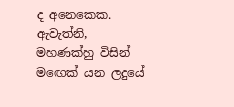ද අනෙකෙක. ඇවැත්නි, මහණක්හු විසින් මඟෙක් යන ලදුයේ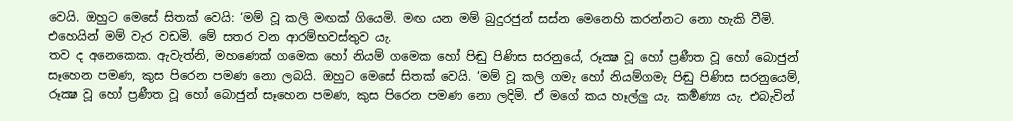වෙයි. ඔහුට මෙසේ සිතක් වෙයි: ‘මම් වූ කලි මඟක් ගියෙමි. මඟ යන මම් බුදුරජුන් සස්න මෙනෙහි කරන්නට නො හැකි වීමි. එහෙයින් මම් වැර වඩමි. මේ සතර වන ආරම්භවස්තුව යැ.
තව ද අනෙකෙක. ඇවැත්නි, මහණෙක් ගමෙක හෝ නියම් ගමෙක හෝ පිඬු පිණිස සරනුයේ, රූක්‍ෂ වූ හෝ ප්‍රණීත වූ හෝ බොජුන් සෑහෙන පමණ, කුස පිරෙන පමණ නො ලබයි. ඔහුට මෙසේ සිතක් වෙයි. ‘මම් වූ කලි ගමැ හෝ නියම්ගමැ පිඬු පිණිස සරනුයෙම්, රූක්‍ෂ වූ හෝ ප්‍රණීත වූ හෝ බොජුන් සෑහෙන පමණ, කුස පිරෙන පමණ නො ලදිමි. ඒ මගේ කය හෑල්ලු යැ. කර්‍මණ්‍ය යැ. එබැවින්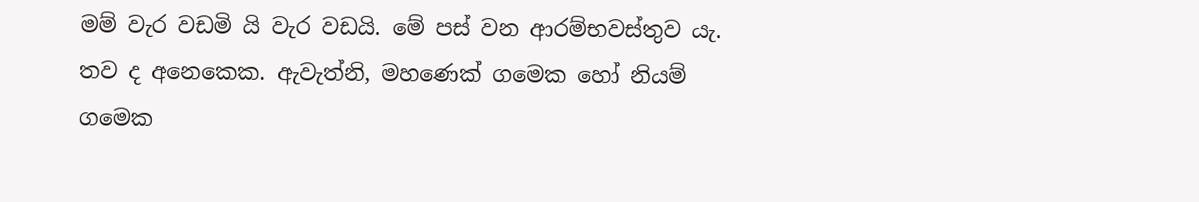මම් වැර වඩමි යි වැර වඩයි. මේ පස් වන ආරම්භවස්තුව යැ.
තව ද අනෙකෙක. ඇවැත්නි, මහණෙක් ගමෙක හෝ නියම් ගමෙක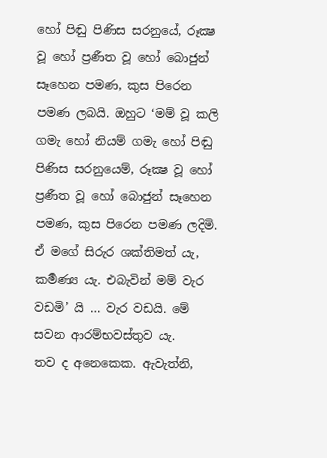හෝ පිඬු පිණිස සරනුයේ, රූක්‍ෂ වූ හෝ ප්‍රණීත වූ හෝ බොජුන් සෑහෙන පමණ, කුස පිරෙන පමණ ලබයි. ඔහුට ‘මම් වූ කලි ගමැ හෝ නියම් ගමැ හෝ පිඬු පිණිස සරනුයෙම්, රූක්‍ෂ වූ හෝ ප්‍රණීත වූ හෝ බොජුන් සෑහෙන පමණ, කුස පිරෙන පමණ ලදිමි. ඒ මගේ සිරුර ශක්තිමත් යැ, කර්‍මණ්‍ය යැ. එබැවින් මම් වැර වඩමි’ යි … වැර වඩයි. මේ සවන ආරම්භවස්තුව යැ.
තව ද අනෙකෙක. ඇවැත්නි,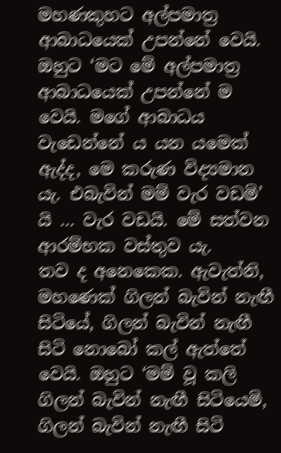මහණකුහට අල්පමාත්‍ර ආබාධයෙක් උපන්නේ වෙයි. ඔහුට ‘මට මේ අල්පමාත්‍ර ආබාධයෙක් උපන්නේ ම වෙයි. මගේ ආබාධය වැඩෙන්නේ ය යන යමෙක් ඇද්ද, මෙ කරුණ විද්‍යමාන යැ. එබැවින් මම් වැර වඩමි’ යි … වැර වඩයි. මේ සත්වන ආරම්භක වස්තුව යැ.
තව ද අනෙකෙක. ඇවැත්නි, මහණෙක් ගිලන් බැවින් නැඟී සිටියේ, ගිලන් බැවින් නැඟී සිටි නොබෝ කල් ඇත්තේ වෙයි. ඔහුට ‘මම් වූ කලි ගිලන් බැවින් නැඟී සිටියෙමි, ගිලන් බැවින් නැඟී සිටි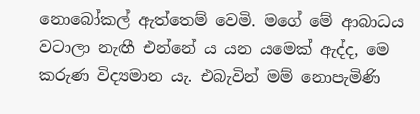නොබෝකල් ඇත්තෙම් වෙමි. මගේ මේ ආබාධය වටාලා නැඟී එන්නේ ය යන යමෙක් ඇද්ද, මෙ කරුණ විද්‍යමාන යැ. එබැවින් මම් නොපැමිණි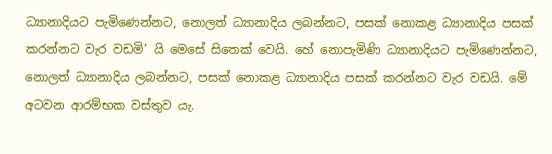ධ්‍යානාදියට පැමිණෙන්නට, නොලත් ධ්‍යානාදිය ලබන්නට, පසක් නොකළ ධ්‍යානාදිය පසක් කරන්නට වැර වඩමි’ යි මෙසේ සිතෙක් වෙයි. හේ නොපැමිණි ධ්‍යානාදියට පැමිණෙන්නට, නොලත් ධ්‍යානාදිය ලබන්නට, පසක් නොකළ ධ්‍යානාදිය පසක් කරන්නට වැර වඩයි. මේ අටවන ආරම්භක වස්තුව යැ.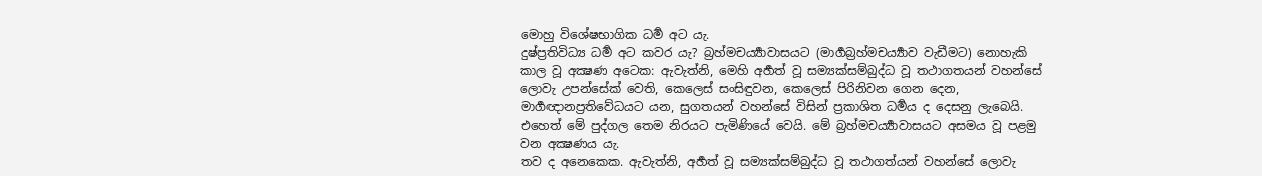මොහු විශේෂභාගික ධර්‍ම අට යැ.
දුෂ්ප්‍රතිවිධ්‍ය ධර්‍ම අට කවර යැ? බ්‍රහ්මචර්‍ය්‍යාවාසයට (මාර්‍ගබ්‍රහ්මචර්‍ය්‍යාව වැඩීමට) නොහැකි කාල වූ අක්‍ෂණ අටෙක: ඇවැත්නි, මෙහි අර්‍හත් වූ සම්‍යක්සම්බුද්ධ වූ තථාගතයන් වහන්සේ ලොවැ උපන්සේක් වෙති, කෙලෙස් සංසිඳුවන, කෙලෙස් පිරිනිවන ගෙන දෙන, මාර්‍ගඥානප්‍රතිවේධයට යන, සුගතයන් වහන්සේ විසින් ප්‍රකාශිත ධර්‍මය ද දෙසනු ලැබෙයි. එහෙත් මේ පුද්ගල තෙම නිරයට පැමිණියේ වෙයි. මේ බ්‍රහ්මචර්‍ය්‍යාවාසයට අසමය වූ පළමු වන අක්‍ෂණය යැ.
තව ද අනෙකෙක. ඇවැත්නි, අර්‍හත් වූ සම්‍යක්සම්බුද්ධ වූ තථාගත්යන් වහන්සේ ලොවැ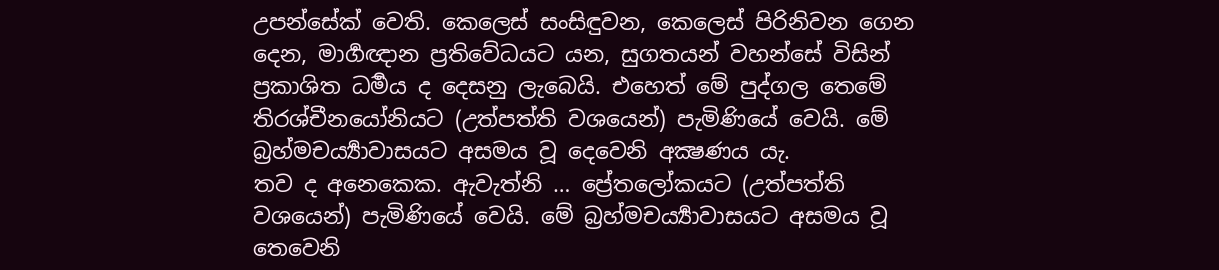උපන්සේක් වෙති. කෙලෙස් සංසිඳුවන, කෙලෙස් පිරිනිවන ගෙන දෙන, මාර්‍ගඥාන ප්‍රතිවේධයට යන, සුගතයන් වහන්සේ විසින් ප්‍රකාශිත ධර්‍මය ද දෙසනු ලැබෙයි. එහෙත් මේ පුද්ගල තෙමේ තිරශ්චීනයෝනියට (උත්පත්ති වශයෙන්) පැමිණියේ වෙයි. මේ බ්‍රහ්මචර්‍ය්‍යාවාසයට අසමය වූ දෙවෙනි අක්‍ෂණය යැ.
තව ද අනෙකෙක. ඇවැත්නි … ප්‍රේතලෝකයට (උත්පත්ති වශයෙන්) පැමිණියේ වෙයි. මේ බ්‍රහ්මචර්‍ය්‍යාවාසයට අසමය වූ තෙවෙනි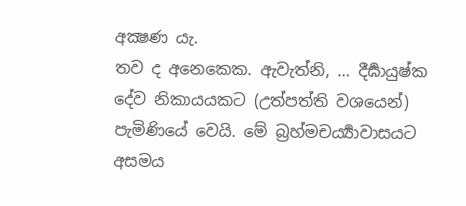අක්‍ෂණ යැ.
තව ද අනෙකෙක. ඇවැත්නි, … දීර්‍ඝායුෂ්ක දේව නිකායයකට (උත්පත්ති වශයෙන්) පැමිණියේ වෙයි. මේ බ්‍රහ්මචර්‍ය්‍යාවාසයට අසමය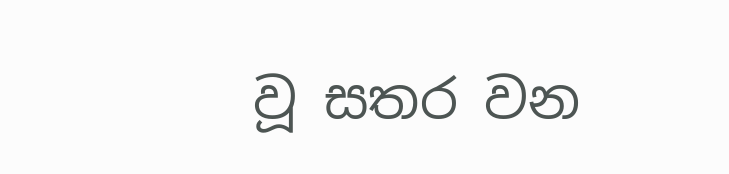වූ සතර වන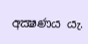අක්‍ෂණය යැ.